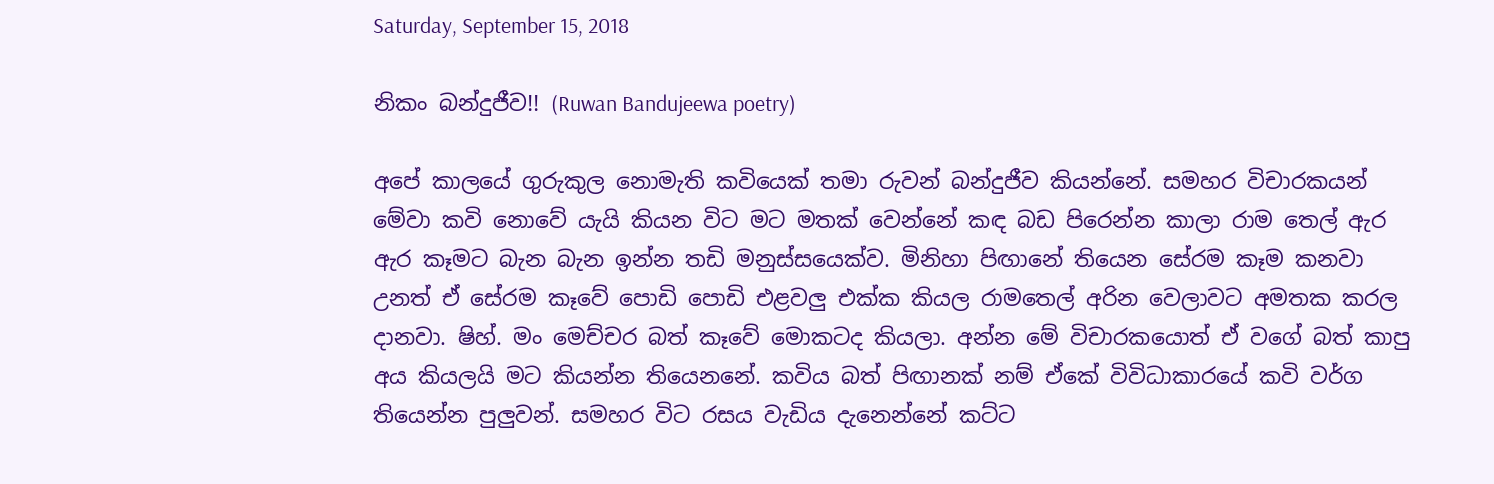Saturday, September 15, 2018

නිකං බන්දුජීව!! (Ruwan Bandujeewa poetry)

අපේ කාලයේ ගුරුකුල නොමැති කවියෙක් තමා රුවන් බන්දුජීව කියන්නේ. සමහර විචාරකයන් මේවා කවි නොවේ යැයි කියන විට මට මතක් වෙන්නේ කඳ බඩ පිරෙන්න කාලා රාම තෙල් ඇර ඇර කෑමට බැන බැන ඉන්න තඩි මනුස්සයෙක්ව. මිනිහා පිඟානේ තියෙන සේරම කෑම කනවා උනත් ඒ සේරම කෑවේ පොඩි පොඩි එළවලු එක්ක කියල රාමතෙල් අරින වෙලාවට අමතක කරල දානවා. ෂිහ්. මං මෙච්චර බත් කෑවේ මොකටද කියලා. අන්න මේ විචාරකයොත් ඒ වගේ බත් කාපු අය කියලයි මට කියන්න තියෙනනේ. කවිය බත් පිඟානක් නම් ඒකේ විවිධාකාරයේ කවි වර්ග තියෙන්න පුලුවන්. සමහර විට රසය වැඩිය දැනෙන්නේ කට්ට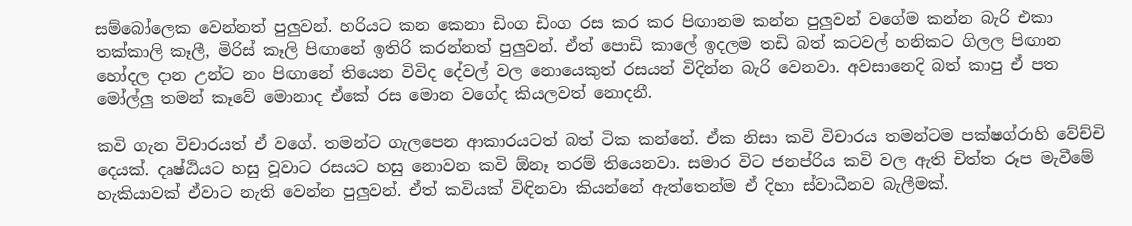සම්බෝලෙක වෙන්නත් පුලුවන්. හරියට කන කෙනා ඩිංග ඩිංග රස කර කර පිඟානම කන්න පුලුවන් වගේම කන්න බැරි එකා තක්කාලි කෑලී, මිරිස් කෑලි පිඟානේ ඉතිරි කරන්නත් පුලුවන්. ඒත් පොඩි කාලේ ඉදලම තඩි බත් කටවල් හනිකට ගිලල පිඟාන හෝදල දාන උන්ට නං පිඟානේ තියෙන විවිද දේවල් වල නොයෙකුත් රසයන් විදින්න බැරි වෙනවා. අවසානෙදි බත් කාපු ඒ පත මෝල්ලු තමන් කෑවේ මොනාද ඒකේ රස මොන වගේද කියලවත් නොදනී.

කවි ගැන විචාරයත් ඒ වගේ. තමන්ට ගැලපෙන ආකාරයටත් බත් ටික කන්නේ. ඒක නිසා කවි විචාරය තමන්ටම පක්ෂග්රාහි වේච්චි දෙයක්. දෘෂ්ඨියට හසු වූවාට රසයට හසු නොවන කවි ඕනෑ තරම් තියෙනවා. සමාර විට ජනප්රිය කවි වල ඇති චිත්ත රූප මැවීමේ හැකියාවක් ඒවාට නැති වෙන්න පුලුවන්. ඒත් කවියක් විඳිනවා කියන්නේ ඇත්තෙන්ම ඒ දිහා ස්වාධීනව බැලීමක්.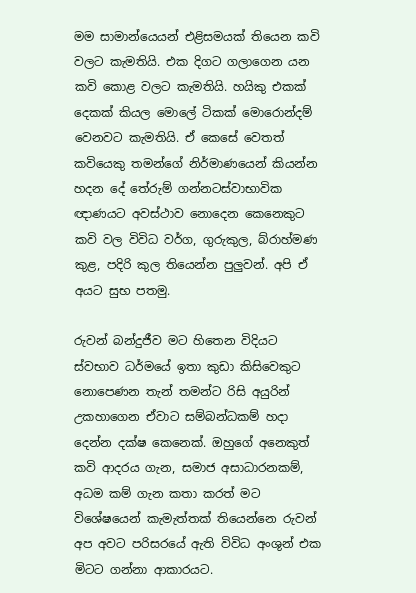මම සාමාන්යෙයන් එළිසමයක් තියෙන කවි වලට කැමතියි. එක දිගට ගලාගෙන යන කවි කොළ වලට කැමතියි. හයිකු එකක් දෙකක් කියල මොලේ ටිකක් මොරොන්දම් වෙනවට කැමතියි. ඒ කෙසේ වෙතත් කවියෙකු තමන්ගේ නිර්මාණයෙන් කියන්න හදන දේ තේරුම් ගන්නටස්වාභාවික ඥාණයට අවස්ථාව නොදෙන කෙනෙකුට කවි වල විවිධ වර්ග, ගුරුකුල, බ්රාහ්මණ කුළ, පදිරි කුල තියෙන්න පුලුවන්. අපි ඒ අයට සුභ පතමු.

රුවන් බන්දුජීව මට හිතෙන විදියට ස්වභාව ධර්මයේ ඉතා කුඩා කිසිවෙකුට නොපෙණන තැන් තමන්ට රිසි අයුරින් උකහාගෙන ඒවාට සම්බන්ධකම් හදා දෙන්න දක්ෂ කෙනෙක්. ඔහුගේ අනෙකුත් කවි ආදරය ගැන, සමාජ අසාධාරනකම්, අධම කම් ගැන කතා කරත් මට විශේෂයෙන් කැමැත්තක් තියෙන්නෙ රුවන් අප අවට පරිසරයේ ඇති විවිධ අංශුන් එක මිටට ගන්නා ආකාරයට.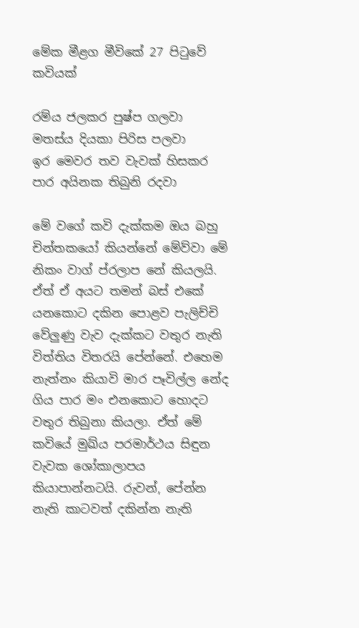මේක මීළග මීවිකේ 27 පිටුවේ කවියක්

රම්ය ජලකර පුෂ්ප ගලවා
මතස්ය දියකා පිරිස පලවා
ඉර මෙවර තව වැවක් හිසකර
පාර අයිනක තිබුනි රදවා

මේ වගේ කවි දැක්කම ඔය බහු චින්තකයෝ කියන්නේ මේව්වා මේ නිකං වාග් ප්රලාප නේ කියලයි. ඒත් ඒ අයට තමන් බස් එකේ යනකොට දකින පොළව පැලිච්චි වේලුණු වැව දැක්කට වතුර නැති විත්තිය විතරයි පේන්නේ. එහෙම නැත්නං කියාවි මාර පෑවිල්ල නේද ගිය පාර මං එනකොට හොදට වතුර තිබුනා කියලා. ඒත් මේ කවියේ මුඛ්ය පරමාර්ථය සිඳුන වැවක ශෝකාලාපය කියාපාන්නටයි. රුවන්, පේන්න නැති කාටවත් දකින්න නැති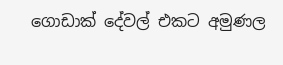ගොඩාක් දේවල් එකට අමුණල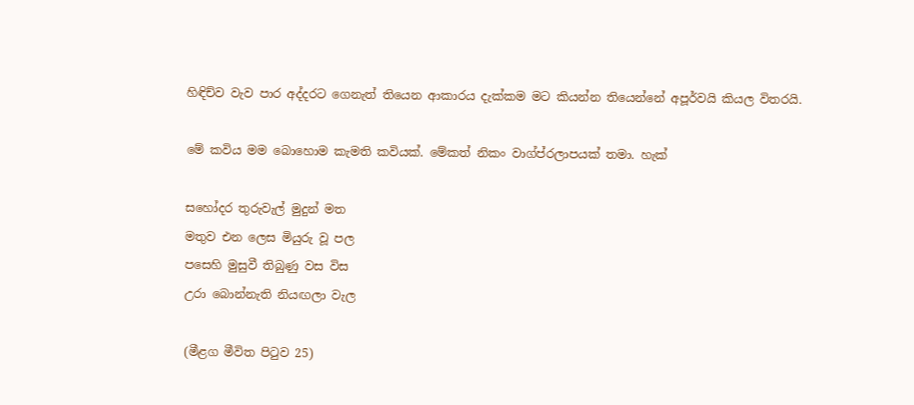හිඳිච්ව වැව පාර අද්දරට ගෙනැත් තියෙන ආකාරය දැක්කම මට කියන්න තියෙන්නේ අපූර්වයි කියල විතරයි.

මේ කවිය මම බොහොම කැමති කවියක්. මේකත් නිකං වාග්ප්රලාපයක් තමා. හැක්

සහෝදර තුරුවැල් මුදුන් මත
මතුව එන ලෙස මියුරු වූ පල
පසෙහි මුසුවී තිබුණු වස විස
උරා බොන්නැති නියඟලා වැල

(මීළග මීවිත පිටුව 25)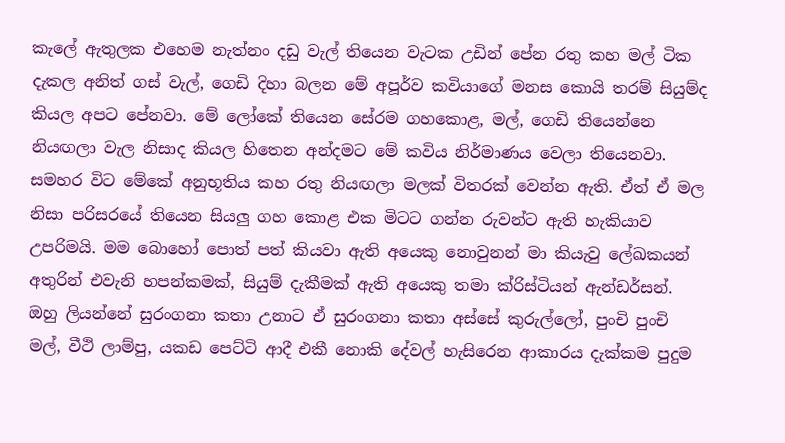කැලේ ඇතුලක එහෙම නැත්නං දඩු වැල් තියෙන වැටක උඩින් පේන රතු කහ මල් ටික දැකල අනිත් ගස් වැල්, ගෙඩි දිහා බලන මේ අපූර්ව කවියාගේ මනස කොයි තරම් සියුම්ද කියල අපට පේනවා. මේ ලෝකේ තියෙන සේරම ගහකොළ, මල්, ගෙඩි තියෙන්නෙ නියඟලා වැල නිසාද කියල හිතෙන අන්දමට මේ කවිය නිර්මාණය වෙලා තියෙනවා. සමහර විට මේකේ අනුභූතිය කහ රතු නියඟලා මලක් විතරක් වෙන්න ඇති. ඒත් ඒ මල නිසා පරිසරයේ තියෙන සියලු ගහ කොළ එක මිටට ගන්න රුවන්ට ඇති හැකියාව උපරිමයි. මම බොහෝ පොත් පත් කියවා ඇති අයෙකු නොවුනන් මා කියැවු ලේඛකයන් අතුරින් එවැනි හපන්කමක්, සියුම් දැකීමක් ඇති අයෙකු තමා ක්රිස්ටියන් ඇන්ඩර්සන්. ඔහු ලියන්නේ සුරංගනා කතා උනාට ඒ සුරංගනා කතා අස්සේ කුරුල්ලෝ, පුංචි පුංචි මල්, වීථි ලාම්පු, යකඩ පෙට්ටි ආදී එකී නොකි දේවල් හැසිරෙන ආකාරය දැක්කම පුදුම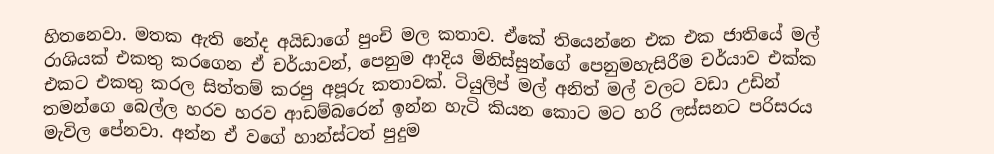හිතනෙවා. මතක ඇති නේද අයිඩාගේ පුංචි මල කතාව. ඒකේ තියෙන්නෙ එක එක ජාතියේ මල් රාශියක් එකතු කරගෙන ඒ චර්යාවන්, පෙනුම ආදිය මිනිස්සුන්ගේ පෙනුමහැසිරීම චර්යාව එක්ක එකට එකතු කරල සිත්තම් කරපු අපූරු කතාවක්. ටියුලිප් මල් අනිත් මල් වලට වඩා උඩින් තමන්ගෙ බෙල්ල හරව හරව ආඩම්බරෙන් ඉන්න හැටි කියන කොට මට හරි ලස්සනට පරිසරය මැවිල පේනවා. අන්න ඒ වගේ හාන්ස්ටත් පුදුම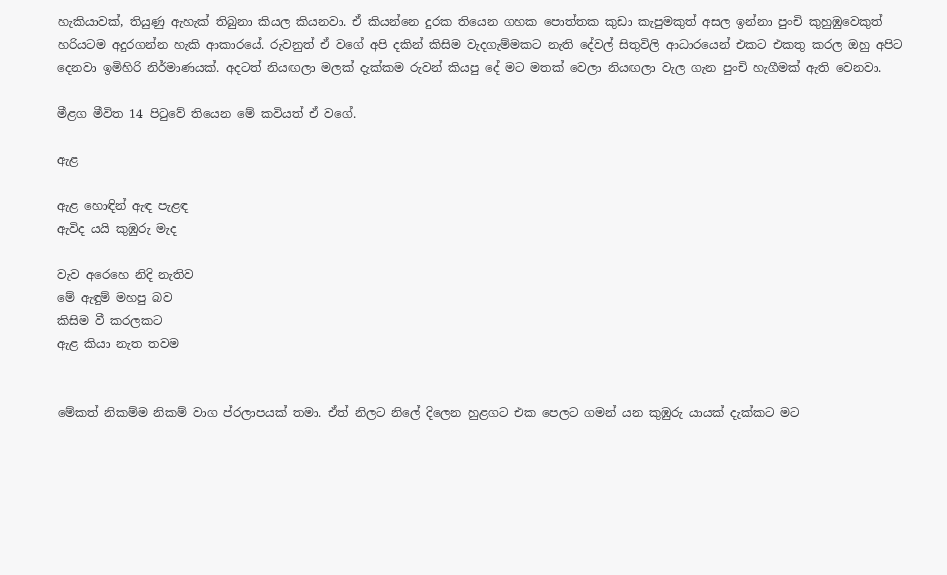හැකියාවක්, තියුණු ඇහැක් තිබුනා කියල කියනවා. ඒ කියන්නෙ දුරක තියෙන ගහක පොත්තක කුඩා කැපුමකුත් අසල ඉන්නා පුංචි කුහුඹුවෙකුත් හරියටම අදුරගන්න හැකි ආකාරයේ. රුවනුත් ඒ වගේ අපි දකින් කිසිම වැදගැම්මකට නැති දේවල් සිතුවිලි ආධාරයෙන් එකට එකතු කරල ඔහු අපිට දෙනවා ඉමිහිරි නිර්මාණයක්. අදටත් නියඟලා මලක් දැක්කම රුවන් කියපු දේ මට මතක් වෙලා නියඟලා වැල ගැන පුංචි හැගීමක් ඇති වෙනවා.

මීළග මීවිත 14 පිටුවේ තියෙන මේ කවියත් ඒ වගේ.

ඇළ

ඇළ හොඳින් ඇඳ පැළඳ
ඇවිද යයි කුඹුරු මැද

වැව අරෙහෙ නිදි නැතිව
මේ ඇඳුම් මහපු බව
කිසිම වී කරලකට
ඇළ කියා නැත තවම


මේකත් නිකම්ම නිකම් වාග ප්රලාපයක් තමා. ඒත් නිලට නිලේ දිලෙන හුළගට එක පෙලට ගමන් යන කුඹුරු යායක් දැක්කට මට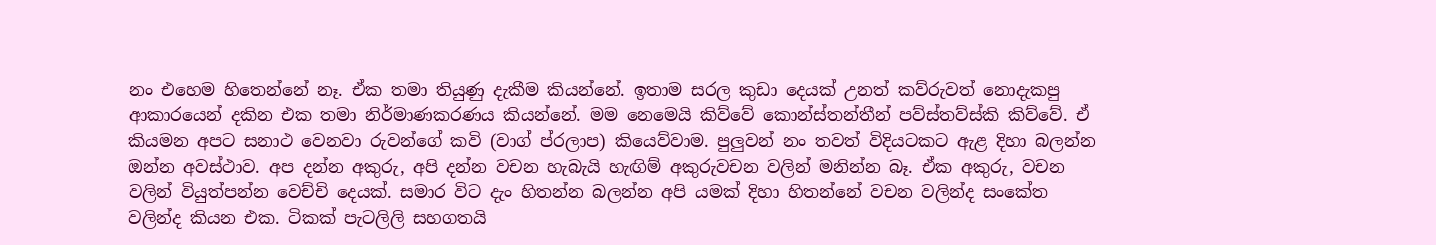නං එහෙම හිතෙන්නේ නෑ. ඒක තමා තියුණු දැකීම කියන්නේ. ඉතාම සරල කුඩා දෙයක් උනත් කව්රුවත් නොදැකපු ආකාරයෙන් දකින එක තමා නිර්මාණකරණය කියන්නේ. මම නෙමෙයි කිව්වේ කොන්ස්තන්තීන් පව්ස්තව්ස්කි කිව්වේ. ඒ කියමන අපට සනාථ වෙනවා රුවන්ගේ කවි (වාග් ප්රලාප) කියෙව්වාම. පුලුවන් නං තවත් විදියටකට ඇළ දිහා බලන්න ඔන්න අවස්ථාව. අප දන්න අකුරු, අපි දන්න වචන හැබැයි හැඟිම් අකුරුවචන වලින් මනින්න බෑ. ඒක අකුරු, වචන වලින් වියුත්පන්න වෙච්චි දෙයක්. සමාර විට දැං හිතන්න බලන්න අපි යමක් දිහා හිතන්නේ වචන වලින්ද සංකේත වලින්ද කියන එක. ටිකක් පැටලිලි සහගතයි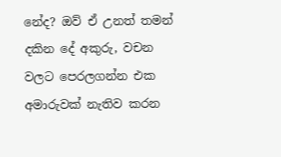නේද? ඔව් ඒ උනත් තමන් දකින දේ අකුරු, වචන වලට පෙරලගන්න එක අමාරුවක් නැතිව කරන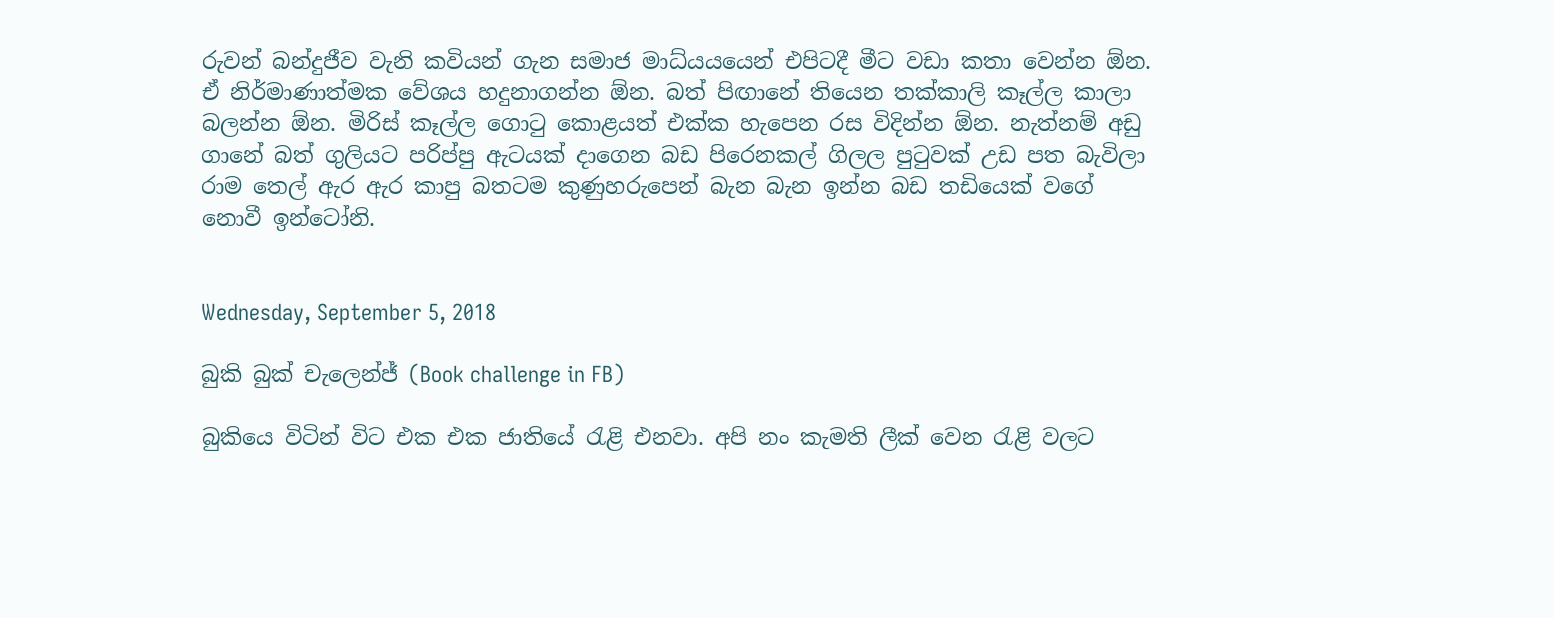රුවන් බන්දුජීව වැනි කවියන් ගැන සමාජ මාධ්යයයෙන් එපිටදී මීට වඩා කතා වෙන්න ඕන. ඒ නිර්මාණාත්මක වේශය හදුනාගන්න ඕන. බත් පිඟානේ තියෙන තක්කාලි කෑල්ල කාලා බලන්න ඕන. මිරිස් කෑල්ල ගොටු කොළයත් එක්ක හැපෙන රස විදින්න ඕන. නැත්නම් අඩු ගානේ බත් ගුලියට පරිප්පු ඇටයක් දාගෙන බඩ පිරෙනකල් ගිලල පුටුවක් උඩ පත බැවිලා රාම තෙල් ඇර ඇර කාපු බතටම කුණුහරුපෙන් බැන බැන ඉන්න බඩ තඩියෙක් වගේ නොවී ඉන්ටෝනි.


Wednesday, September 5, 2018

බුකි බුක් චැලෙන්ජ් (Book challenge in FB)

බුකියෙ විටින් විට එක එක ජාතියේ රැළි එනවා. අපි නං කැමති ලීක් වෙන රැළි වලට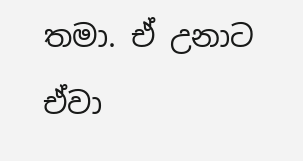තමා. ඒ උනාට ඒවා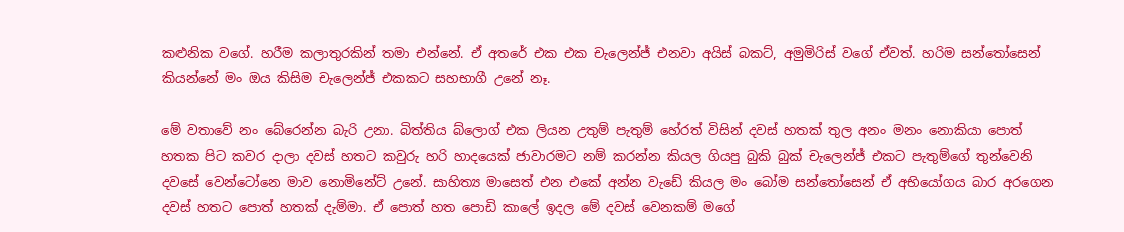කළුනික වගේ. හරීම කලාතුරකින් තමා එන්නේ. ඒ අතරේ එක එක චැලෙන්ජ් එනවා අයිස් බකට්, අමුමිරිස් වගේ ඒවත්. හරිම සන්තෝසෙන් කියන්නේ මං ඔය කිසිම චැලෙන්ජ් එකකට සහභාගී උනේ නෑ.

මේ වතාවේ නං බේරෙන්න බැරි උනා. බිත්තිය බ්ලොග් එක ලියන උතුම් පැතුම් හේරත් විසින් දවස් හතක් තුල අනං මනං නොකියා පොත් හතක පිට කවර දාලා දවස් හතට කවුරු හරි හාදයෙක් ජාවාරමට නම් කරන්න කියල ගියපු බුකි බුක් චැලෙන්ජ් එකට පැතුම්ගේ තුන්වෙනි දවසේ වෙන්ටෝනෙ මාව නොමිනේට් උනේ. සාහිත්‍ය මාසෙත් එන එකේ අන්න වැඩේ කියල මං බෝම සන්තෝසෙන් ඒ අභියෝගය බාර අරගෙන දවස් හතට පොත් හතක් දැම්මා. ඒ පොත් හත පොඩි කාලේ ඉදල මේ දවස් වෙනකම් මගේ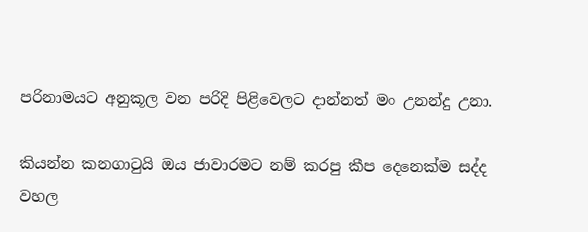පරිනාමයට අනුකූල වන පරිදි පිළිවෙලට දාන්නත් මං උනන්දු උනා.

කියන්න කනගාටුයි ඔය ජාවාරමට නම් කරපු කීප දෙනෙක්ම සද්ද වහල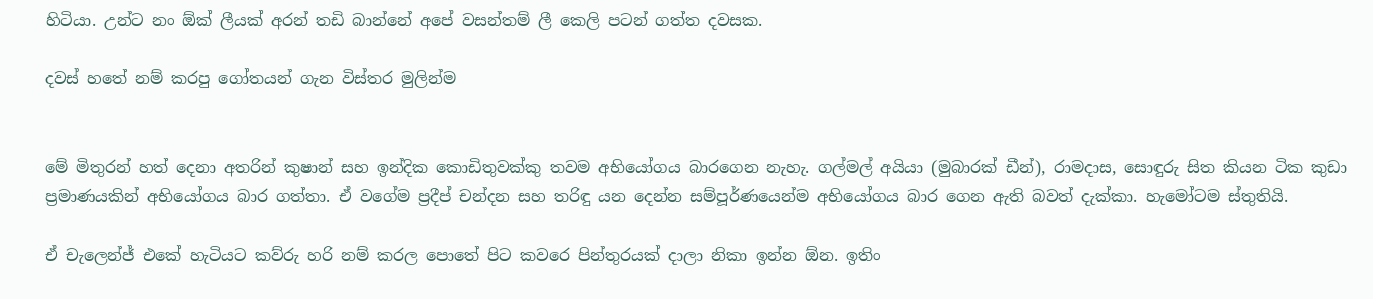හිටියා. උන්ට නං ඕක් ලීයක් අරන් තඩි බාන්නේ අපේ වසන්තම් ලී කෙලි පටන් ගත්ත දවසක.

දවස් හතේ නම් කරපු ගෝතයන් ගැන විස්තර මුලින්ම


මේ මිතුරන් හත් දෙනා අතරින් කුෂාන් සහ ඉන්දික කොඩිතුවක්කු තවම අභියෝගය බාරගෙන නැහැ. ගල්මල් අයියා (මුබාරක් ඩීන්), රාමදාස, සොඳුරු සිත කියන ටික කුඩා ප්‍රමාණයකින් අභියෝගය බාර ගත්තා. ඒ වගේම ප්‍රදීප් චන්දන සහ තරිඳු යන දෙන්න සම්පූර්ණයෙන්ම අභියෝගය බාර ගෙන ඇති බවත් දැක්කා. හැමෝටම ස්තුතියි.

ඒ චැලෙන්ජ් එකේ හැටියට කව්රු හරි නම් කරල පොතේ පිට කවරෙ පින්තුරයක් දාලා නිකා ඉන්න ඕන. ඉතිං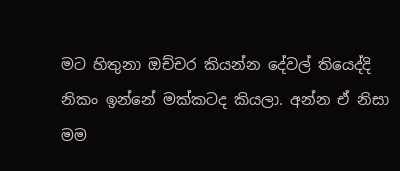මට හිතුනා ඔච්චර කියන්න දේවල් තියෙද්දි නිකං ඉන්නේ මක්කටද කියලා. අන්න ඒ නිසා මම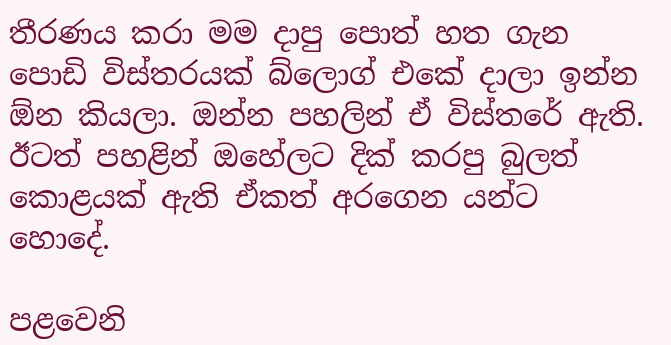තීරණය කරා මම දාපු පොත් හත ගැන පොඩි විස්තරයක් බ්ලොග් එකේ දාලා ඉන්න ඕන කියලා. ඔන්න පහලින් ඒ විස්තරේ ඇති. ඊටත් පහළින් ඔහේලට දික් කරපු බුලත් කොළයක් ඇති ඒකත් අරගෙන යන්ට හොදේ.

පළවෙනි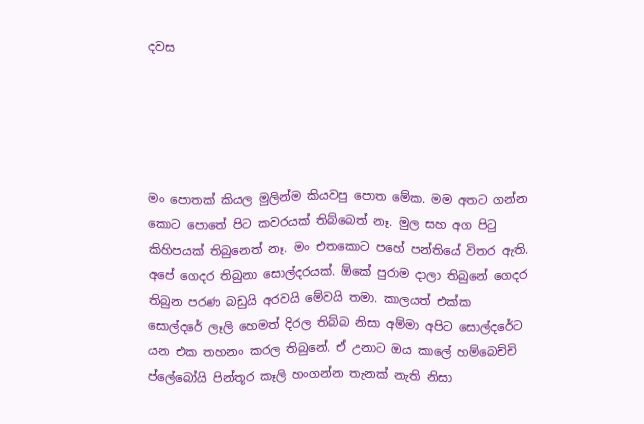දවස





මං පොතක් කියල මුලින්ම කියවපු පොත මේක. මම අතට ගන්න කොට පොතේ පිට කවරයක් තිබ්බෙත් නෑ. මුල සහ අග පිටු කිහිපයක් තිබුනෙත් නෑ. මං එතකොට පහේ පන්තියේ විතර ඇති. අපේ ගෙදර තිබුනා සොල්දරයක්. ඕකේ පුරාම දාලා තිබුනේ ගෙදර තිබුන පරණ බඩුයි අරවයි මේවයි තමා. කාලයත් එක්ක සොල්දරේ ලෑලි හෙමත් දිරල තිබ්බ නිසා අම්මා අපිට සොල්දරේට යන එක තහනං කරල තිබුනේ. ඒ උනාට ඔය කාලේ හම්බෙච්චි ප්ලේබෝයි පින්තූර කෑලි හංගන්න තැනක් නැති නිසා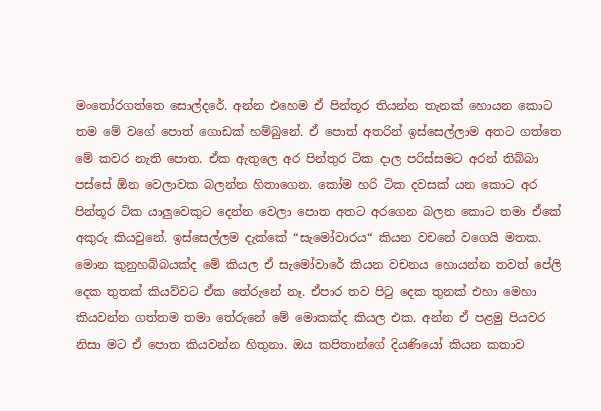මංතෝරගත්තෙ සොල්දරේ. අන්න එහෙම ඒ පින්තූර තියන්න තැනක් හොයන කොට තම මේ වගේ පොත් ගොඩක් හම්බුනේ. ඒ පොත් අතරින් ඉස්සෙල්ලාම අතට ගත්තෙ මේ කවර නැති පොත. ඒක ඇතුලෙ අර පින්තුර ටික දාල පරිස්සමට අරන් තිබ්බා පස්සේ ඕන වෙලාවක බලන්න හිතාගෙන. කෝම හරි ටික දවසක් යන කොට අර පින්තූර ටික යාලුවෙකුට දෙන්න වෙලා පොත අතට අරගෙන බලන කොට තමා ඒකේ අකුරු කියවුනේ. ඉස්සෙල්ලම දැක්කේ “සැමෝවාරය“ කියන වචනේ වගෙයි මතක. මොන කුනුහබ්බයක්ද මේ කියල ඒ සැමෝවාරේ කියන වචනය හොයන්න තවත් පේලි දෙක තුතක් කියව්වට ඒක තේරුනේ නෑ. ඒපාර තව පිටු දෙක තුනක් එහා මෙහා කියවන්න ගත්තම තමා තේරුනේ මේ මොකක්ද කියල එක. අන්න ඒ පළමු පියවර නිසා මට ඒ පොත කියවන්න හිතුනා. ඔය කපිතාන්ගේ දියණියෝ කියන කතාව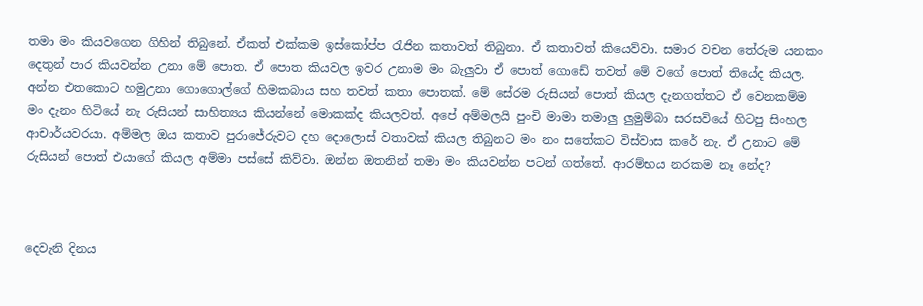තමා මං කියවගෙන ගිහින් තිබුනේ. ඒකත් එක්කම ඉස්කෝප්ප රැජින කතාවත් තිබුනා. ඒ කතාවත් කියෙව්වා. සමාර වචන තේරුම යනකං දෙතුන් පාර කියවන්න උනා මේ පොත. ඒ පොත කියවල ඉවර උනාම මං බැලුවා ඒ පොත් ගොඩේ තවත් මේ වගේ පොත් තියේද කියල. අන්න එතකොට හමුඋනා ගොගොල්ගේ හිමකබාය සහ තවත් කතා පොතක්. මේ සේරම රුසියන් පොත් කියල දැනගත්තට ඒ වෙනකම්ම මං දැනං හිටියේ නැ රුසියන් සාහිත්‍යය කියන්නේ මොකක්ද කියලවත්. අපේ අම්මලයි පුංචි මාමා තමාලු ලුමුම්බා සරසවියේ හිටපු සිංහල ආචාර්යවරයා. අම්මල ඔය කතාව පුරාජේරුවට දහ දොලොස් වතාවක් කියල තිබුනට මං නං සතේකට විස්වාස කරේ නැ. ඒ උනාට මේ රුසියන් පොත් එයාගේ කියල අම්මා පස්සේ කිව්වා. ඔන්න ඔතනින් තමා මං කියවන්න පටන් ගත්තේ. ආරම්භය නරකම නෑ නේද?



දෙවැනි දිනය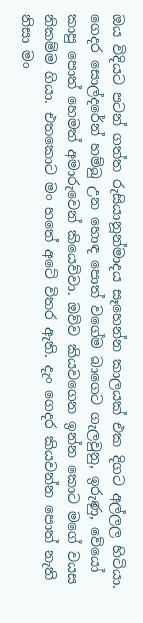ඔය විදියට පටන් ගත්ත රුසියානූන්මාදය සෑහෙන්න කාලයක් එක දිගට අල්ලල හිටියා. ගෙදර සොල්දරේන් හම්බු උන හොඳ පොත් වගේම බාගෙට ගැලවුනු, ඉරුණු, වේයෝ කාපු පොත් හෙමත් අමාරුවෙන් කියෙව්වා. ඔව්ව කියවගෙන ඉන්න කොට මගේ වයස නිකම්ම ගියා. එතකොට මං හතේ අටේ විතර ඇති. දැං ගෙදර කියවන්න පොත් නැති නිසා මං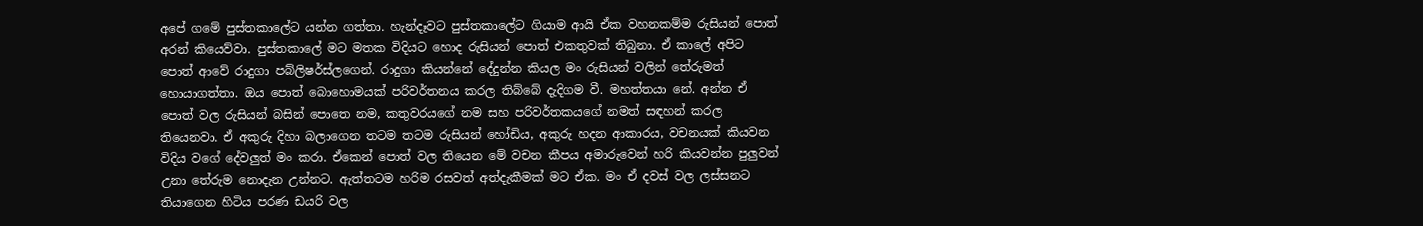අපේ ගමේ පුස්තකාලේට යන්න ගත්තා. හැන්දෑවට පුස්තකාලේට ගියාම ආයි ඒක වහනකම්ම රුසියන් පොත් අරන් කියෙව්වා. පුස්තකාලේ මට මතක විදියට හොද රුසියන් පොත් එකතුවක් තිබුනා. ඒ කාලේ අපිට පොත් ආවේ රාදුගා පබ්ලිෂර්ස්ලගෙන්. රාදුගා කියන්නේ දේදුන්න කියල මං රුසියන් වලින් තේරුමත් හොයාගත්තා. ඔය පොත් බොහොමයක් පරිවර්තනය කරල තිබ්බේ දැදිගම වී. මහත්තයා නේ. අන්න ඒ පොත් වල රුසියන් බසින් පොතෙ නම, කතුවරයගේ නම සහ පරිවර්තකයගේ නමත් සඳහන් කරල තියෙනවා. ඒ අකුරු දිහා බලාගෙන තටම තටම රුසියන් හෝඩිය, අකුරු හදන ආකාරය, වචනයක් කියවන විදිය වගේ දේවලුත් මං කරා. ඒකෙන් පොත් වල තියෙන මේ වචන කීපය අමාරුවෙන් හරි කියවන්න පුලුවන් උනා තේරුම නොදැන උන්නට. ඇත්තටම හරිම රසවත් අත්දැකීමක් මට ඒක. මං ඒ දවස් වල ලස්සනට තියාගෙන හිටිය පරණ ඩයරි වල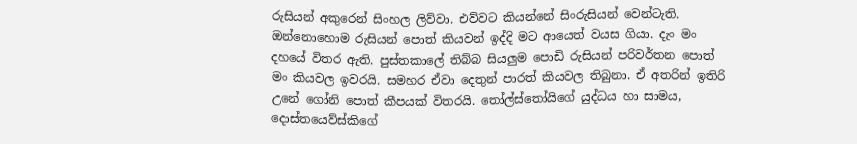රුසියන් අකුරෙන් සිංහල ලිව්වා. එව්වට කියන්නේ සිංරුසියන් වෙන්ටැති. ඔන්නොහොම රුසියන් පොත් කියවන් ඉද්දි මට ආයෙත් වයස ගියා. දැං මං දහයේ විතර ඇති. පුස්තකාලේ තිබ්බ සියලුම පොඩි රුසියන් පරිවර්තන පොත් මං කියවල ඉවරයි. සමහර ඒවා දෙතුන් පාරත් කියවල තිබුනා. ඒ අතරින් ඉතිරි උනේ ගෝනි පොත් කීපයක් විතරයි. තෝල්ස්තෝයිගේ යුද්ධය හා සාමය, දොස්තයෙව්ස්කිගේ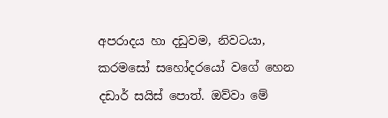අපරාදය හා දඩුවම, නිවටයා, කරමසෝ සහෝදරයෝ වගේ හෙන දඩාර් සයිස් පොත්. ඔව්වා මේ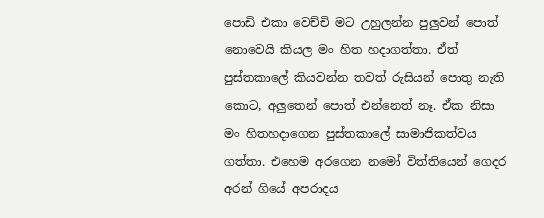පොඩි එකා වෙච්චි මට උහුලන්න පුලුවන් පොත් නොවෙයි කියල මං හිත හදාගත්තා. ඒත් පුස්තකාලේ කියවන්න තවත් රුසියන් පොතු නැති කොට, අලුතෙන් පොත් එන්නෙත් නෑ. ඒක නිසා මං හිතහදාගෙන පුස්තකාලේ සාමාජිකත්වය ගත්තා. එහෙම අරගෙන නමෝ විත්තියෙන් ගෙදර අරන් ගියේ අපරාදය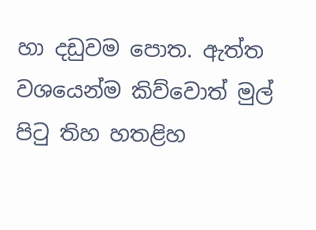හා දඩුවම පොත. ඇත්ත වශයෙන්ම කිව්වොත් මුල් පිටු තිහ හතළිහ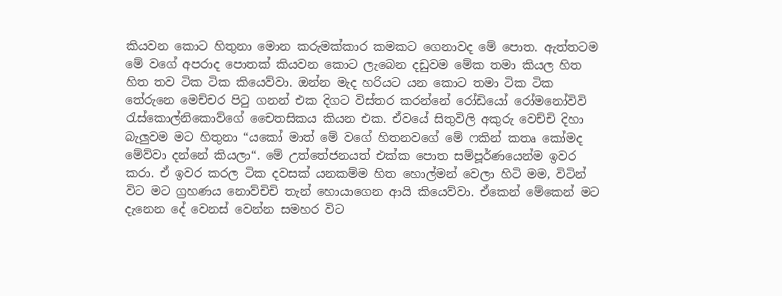කියවන කොට හිතුනා මොන කරුමක්කාර කමකට ගෙනාවද මේ පොත. ඇත්තටම මේ වගේ අපරාද පොතක් කියවන කොට ලැබෙන දඩුවම මේක තමා කියල හිත හිත තව ටික ටික කියෙව්වා. ඔන්න මැද හරියට යන කොට තමා ටික ටික තේරුනෙ මෙච්චර පිටු ගනන් එක දිගට විස්තර කරන්නේ රෝඩියෝ රෝමනෝවිවි රැස්කොල්නිකොව්ගේ චෛතසිකය කියන එක. ඒවයේ සිතුවිලි අකුරු වෙච්චි දිහා බැලුවම මට හිතුනා “යකෝ මාත් මේ වගේ හිතනවගේ මේ ෆකින් කතෘ කෝමද මේව්වා දන්නේ කියලා“. මේ උත්තේජනයත් එක්ක පොත සම්පූර්ණයෙන්ම ඉවර කරා. ඒ ඉවර කරල ටික දවසක් යනකම්ම හිත හොල්මන් වෙලා හිටි මම, විටින් විට මට ග්‍රහණය නොව්චිචි තැන් හොයාගෙන ආයි කියෙව්වා. ඒකෙන් මේකෙන් මට දැනෙන දේ වෙනස් වෙන්න සමහර විට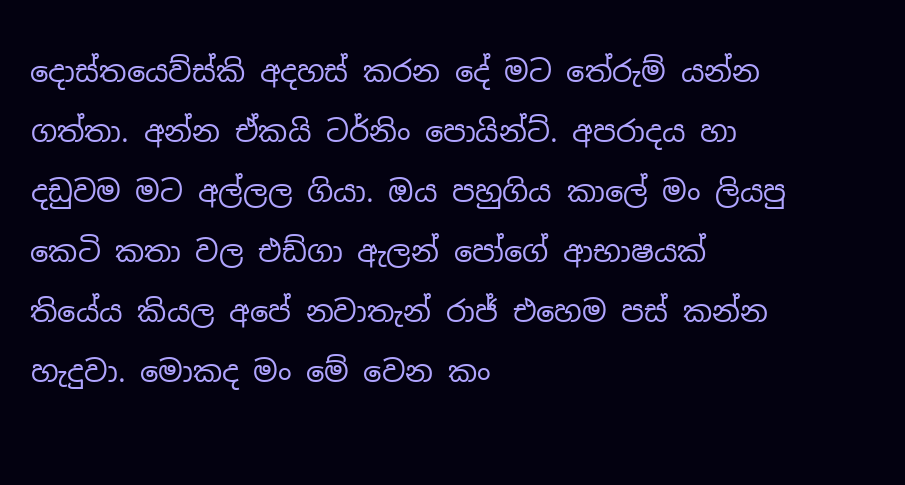දොස්තයෙව්ස්කි අදහස් කරන දේ මට තේරුම් යන්න ගත්තා. අන්න ඒකයි ටර්නිං පොයින්ට්. අපරාදය හා දඩුවම මට අල්ලල ගියා. ඔය පහුගිය කාලේ මං ලියපු කෙටි කතා වල එඩ්ගා ඇලන් පෝගේ ආභාෂයක් තියේය කියල අපේ නවාතැන් රාජ් එහෙම පස් කන්න හැදුවා. මොකද මං මේ වෙන කං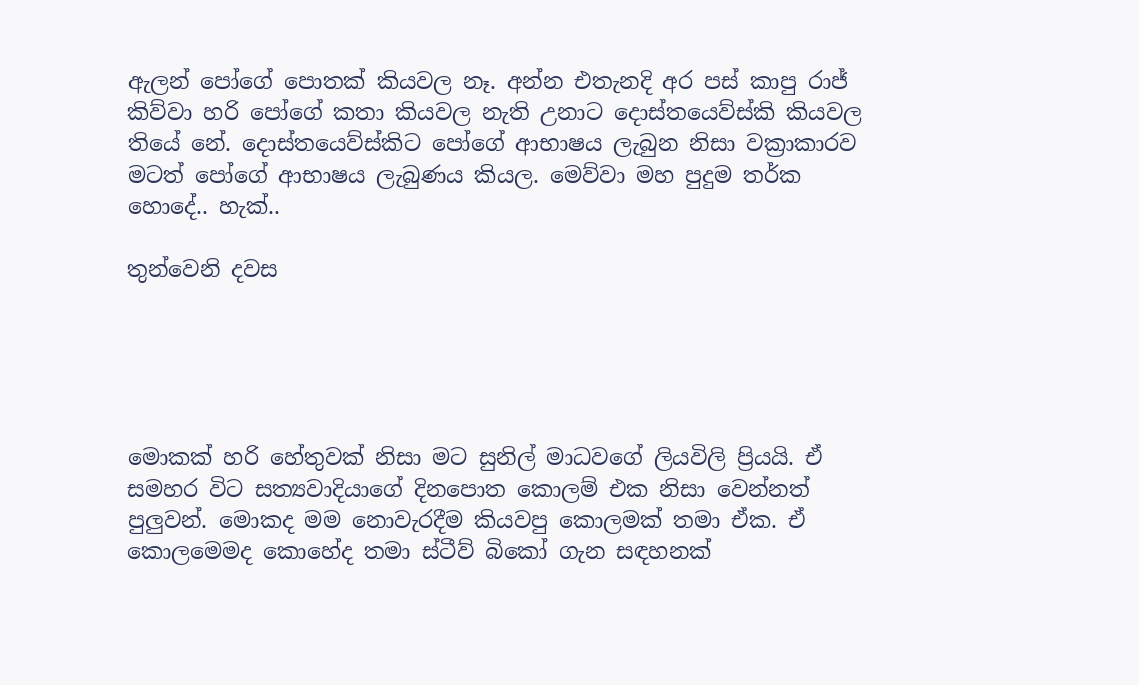ඇලන් පෝගේ පොතක් කියවල නෑ. අන්න එතැනදි අර පස් කාපු රාජ් කිව්වා හරි පෝගේ කතා කියවල නැති උනාට දොස්තයෙව්ස්කි කියවල තියේ නේ. දොස්තයෙව්ස්කිට පෝගේ ආභාෂය ලැබුන නිසා වක්‍රාකාරව මටත් පෝගේ ආභාෂය ලැබුණය කියල. මෙව්වා මහ පුදුම තර්ක හොදේ.. හැක්..

තුන්වෙනි දවස





මොකක් හරි හේතුවක් නිසා මට සුනිල් මාධවගේ ලියවිලි ප්‍රියයි. ඒ සමහර විට සත්‍යවාදියාගේ දිනපොත කොලම් එක නිසා වෙන්නත් පුලුවන්. මොකද මම නොවැරදීම කියවපු කොලමක් තමා ඒක. ඒ කොලමෙමද කොහේද තමා ස්ටීව් බිකෝ ගැන සඳහනක්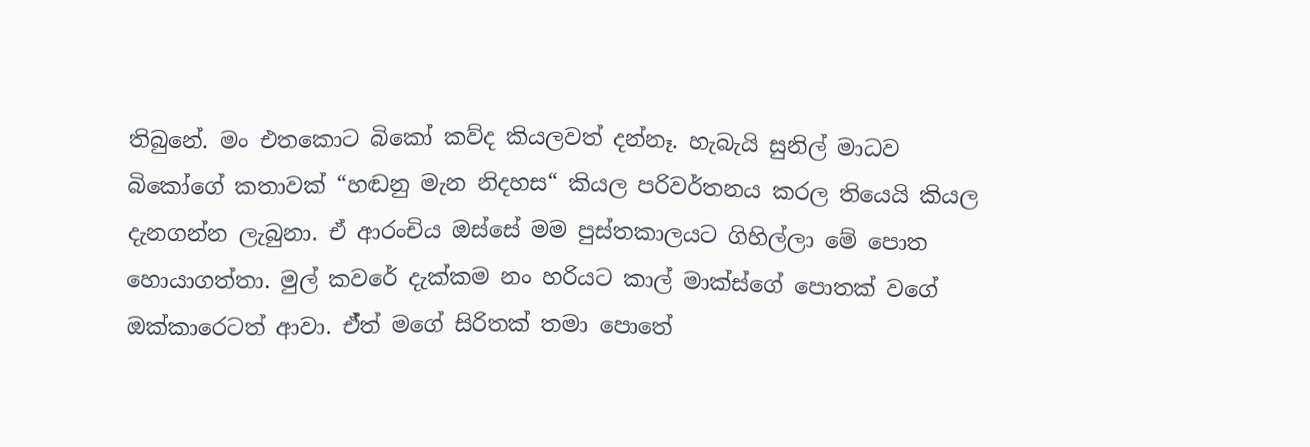තිබුනේ. මං එතකොට බිකෝ කව්ද කියලවත් දන්නෑ. හැබැයි සුනිල් මාධව බිකෝගේ කතාවක් “හඬනු මැන නිදහස“ කියල පරිවර්තනය කරල තියෙයි කියල දැනගන්න ලැබුනා. ඒ ආරංචිය ඔස්සේ මම පුස්තකාලයට ගිහිල්ලා මේ පොත හොයාගත්තා. මුල් කවරේ දැක්කම නං හරියට කාල් මාක්ස්ගේ පොතක් වගේ ඔක්කාරෙටත් ආවා. ඒ්ත් මගේ සිරිතක් තමා පොතේ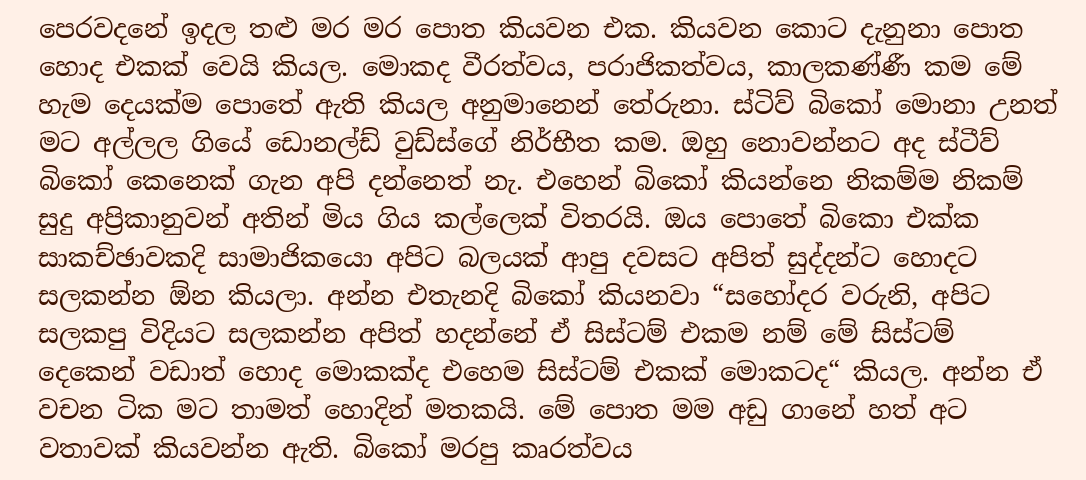පෙරවදනේ ඉදල තළු මර මර පොත කියවන එක. කියවන කොට දැනුනා පොත හොද එකක් වෙයි කියල. මොකද වීරත්වය, පරාජිකත්වය, කාලකණ්ණී කම මේ හැම දෙයක්ම පොතේ ඇති කියල අනුමානෙන් තේරුනා. ස්ටිව් බිකෝ මොනා උනත් මට අල්ලල ගියේ ඩොනල්ඩ් වුඩ්ස්ගේ නිර්භීත කම. ඔහු නොවන්නට අද ස්ටීව් බිකෝ කෙනෙක් ගැන අපි දන්නෙත් නැ. එහෙන් බිකෝ කියන්නෙ නිකම්ම නිකම් සුදු අප්‍රිකානුවන් අතින් මිය ගිය කල්ලෙක් විතරයි. ඔය පොතේ බිකො එක්ක සාකච්ඡාවකදි සාමාජිකයො අපිට බලයක් ආපු දවසට අපිත් සුද්දන්ට හොදට සලකන්න ඕන කියලා. අන්න එතැනදි බිකෝ කියනවා “සහෝදර වරුනි, අපිට සලකපු විදියට සලකන්න අපිත් හදන්නේ ඒ සිස්ටම් එකම නම් මේ සිස්ටම් දෙකෙන් වඩාත් හොද මොකක්ද එහෙම සිස්ටම් එකක් මොකටද“ කියල. අන්න ඒ වචන ටික මට තාමත් හොදින් මතකයි. මේ පොත මම අඩු ගානේ හත් අට වතාවක් කියවන්න ඇති. බිකෝ මරපු කෘරත්වය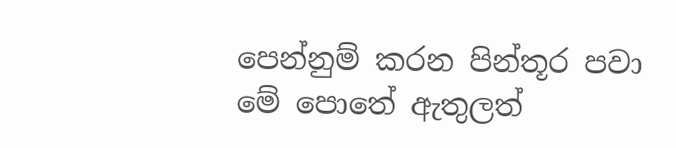පෙන්නුම් කරන පින්තූර පවා මේ පොතේ ඇතුලත්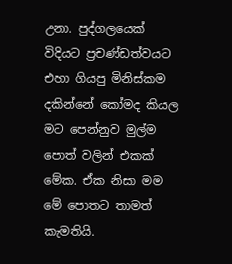උනා. පුද්ගලයෙක් විදියට ප්‍රචණ්ඩත්වයට එහා ගියපු මිනිස්කම දකින්නේ කෝමද කියල මට පෙන්නුව මුල්ම පොත් වලින් එකක් මේක. ඒක නිසා මම මේ පොතට තාමත් කැමතියි.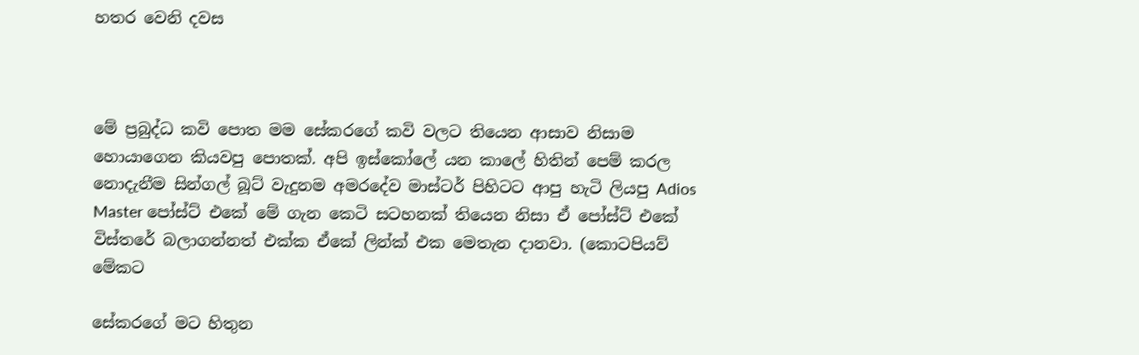හතර වෙනි දවස



මේ ප්‍රබුද්ධ කවි පොත මම සේකරගේ කවි වලට තියෙන ආසාව නිසාම හොයාගෙන කියවපු පොතක්. අපි ඉස්කෝලේ යන කාලේ හිතින් පෙම් කරල නොදැනීම සින්ගල් බූට් වැදුනම අමරදේව මාස්ටර් පිහිටට ආපු හැටි ලියපු Adios Master පෝස්ට් එකේ මේ ගැන කෙටි සටහනක් තියෙන නිසා ඒ පෝස්ට් එකේ විස්තරේ බලාගන්නත් එක්ක ඒකේ ලින්ක් එක මෙතැන දානවා. (කොටපියව් මේකට

සේකරගේ මට හිතුන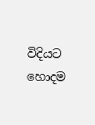විදියට හොදම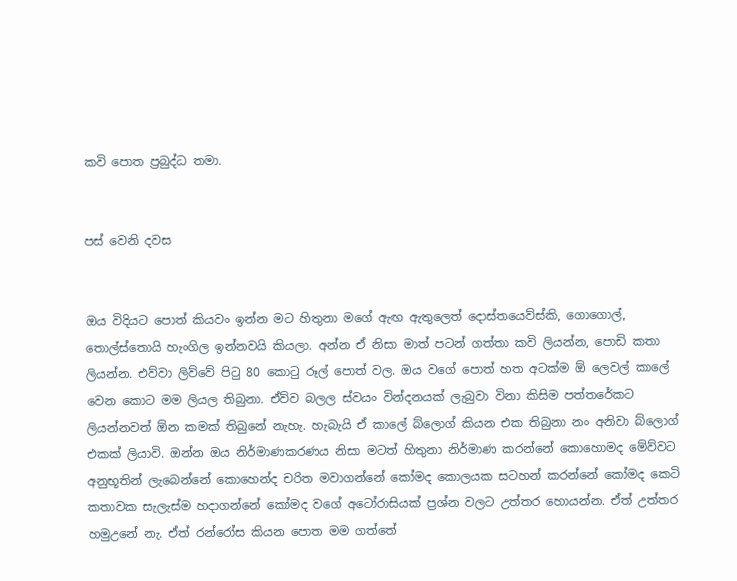කවි පොත ප්‍රබුද්ධ තමා.


පස් වෙනි දවස


ඔය විදියට පොත් කියවං ඉන්න මට හිතුනා මගේ ඇඟ ඇතුලෙත් දොස්තයෙව්ස්කි, ගොගොල්, තොල්ස්තොයි හැංගිල ඉන්නවයි කියලා. අන්න ඒ නිසා මාත් පටන් ගත්තා කවි ලියන්න, පොඩි කතා ලියන්න. එව්වා ලිව්වේ පිටු 80 කොටු රූල් පොත් වල. ඔය වගේ පොත් හත අටක්ම ඕ ලෙවල් කාලේ වෙන කොට මම ලියල තිබුනා. ඒව්ව බලල ස්වයං වින්දනයක් ලැබුවා විනා කිසිම පත්තරේකට ලියන්නවත් ඕන කමක් තිබුනේ නැහැ. හැබැයි ඒ කාලේ බ්ලොග් කියන එක තිබුනා නං අනිවා බ්ලොග් එකක් ලියාවි. ඔන්න ඔය නිර්මාණකරණය නිසා මටත් හිතුනා නිර්මාණ කරන්නේ කොහොමද මේව්වට අනුභූතින් ලැබෙන්නේ කොහෙන්ද චරිත මවාගන්නේ කෝමද කොලයක සටහන් කරන්නේ කෝමද කෙටි කතාවක සැලැස්ම හදාගන්නේ කෝමද වගේ අටෝරාසියක් ප්‍රශ්න වලට උත්තර හොයන්න. ඒත් උත්තර හමුඋනේ නැ. ඒත් රන්රෝස කියන පොත මම ගත්තේ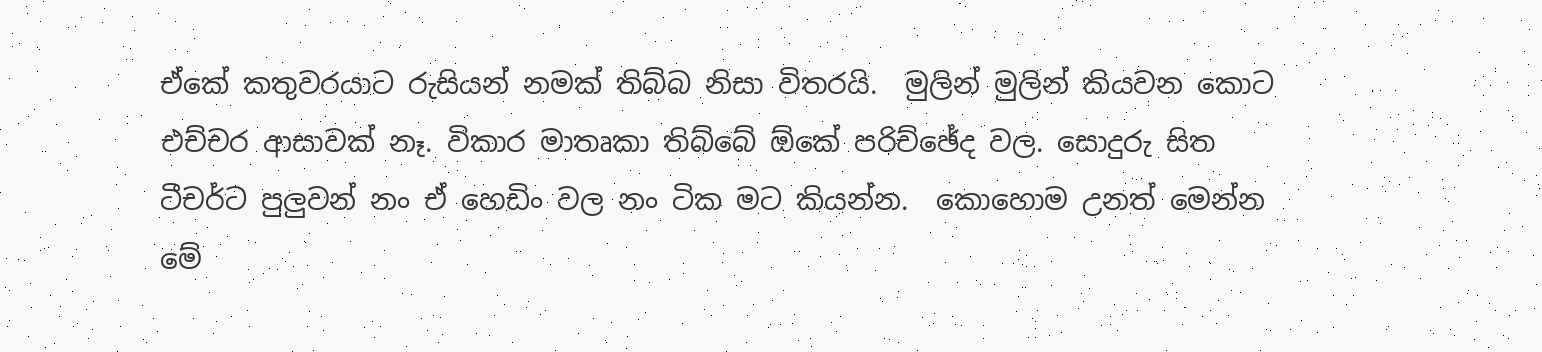ඒකේ කතුවරයාට රුසියන් නමක් තිබ්බ නිසා විතරයි.  මුලින් මුලින් කියවන කොට එච්චර ආසාවක් නෑ. විකාර මාතෘකා තිබ්බේ ඕකේ පරිච්ඡේද වල. සොදුරු සිත ටීචර්ට පුලුවන් නං ඒ හෙඩිං වල නං ටික මට කියන්න.  කොහොම උනත් මෙන්න මේ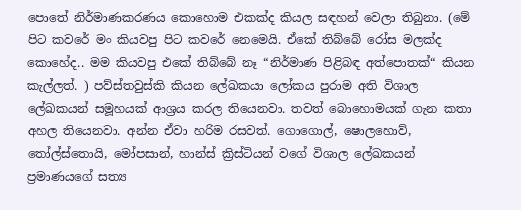පොතේ නිර්මාණකරණය කොහොම එකක්ද කියල සඳහන් වෙලා තිබුනා. (මේ පිට කවරේ මං කියවපු පිට කවරේ නෙමෙයි. ඒකේ තිබ්බේ රෝස මලක්ද කොහේද.. මම කියවපු එකේ තිබ්බේ නෑ “නිර්මාණ පිළිබඳ අත්පොතක්“ කියන කැල්ලත්. ) පව්ස්තවුස්කි කියන ලේඛකයා ලෝකය පුරාම අති විශාල ලේඛකයන් සමූහයක් ආශ්‍රය කරල තියෙනවා. තවත් බොහොමයක් ගැන කතා අහල තියෙනවා. අන්න ඒවා හරිම රසවත්. ගොගොල්, ෂොලහොව්, තෝල්ස්තොයි, මෝපසාන්, හාන්ස් ක්‍රිස්ටියන් වගේ විශාල ලේඛකයන් ප්‍රමාණයගේ සත්‍ය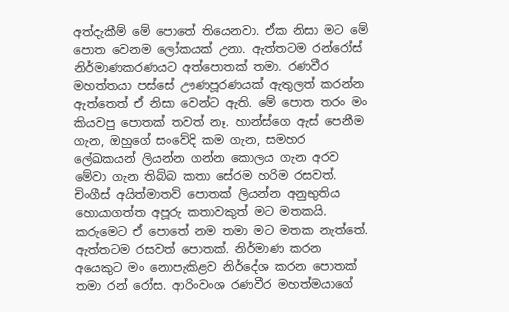අත්දැකීම් මේ පොතේ තියෙනවා. ඒක නිසා මට මේ පොත වෙනම ලෝකයක් උනා. ඇත්තටම රන්රෝස් නිර්මාණකරණයට අත්පොතක් තමා. රණවීර මහත්තයා පස්සේ ඌණපූරණයක් ඇතුලත් කරන්න ඇත්තෙත් ඒ නිසා වෙන්ට ඇති. මේ පොත තරං මං කියවපු පොතක් තවත් නෑ. හාන්ස්ගෙ ඇස් පෙනීම ගැන, ඔහුගේ සංවේදි කම ගැන, සමහර ලේඛකයන් ලියන්න ගන්න කොලය ගැන අරව මේවා ගැන තිබ්බ කතා සේරම හරිම රසවත්. චිංගීස් අයිත්මාතව් පොතක් ලියන්න අනුභුතිය හොයාගත්ත අපූරු කතාවකුත් මට මතකයි. කරුමෙට ඒ පොතේ නම තමා මට මතක නැත්තේ. ඇත්තටම රසවත් පොතක්. නිර්මාණ කරන අයෙකුට මං නොපැකිළව නිර්දේශ කරන පොතක් තමා රන් රෝස. ආරිංවංශ රණවීර මහත්මයාගේ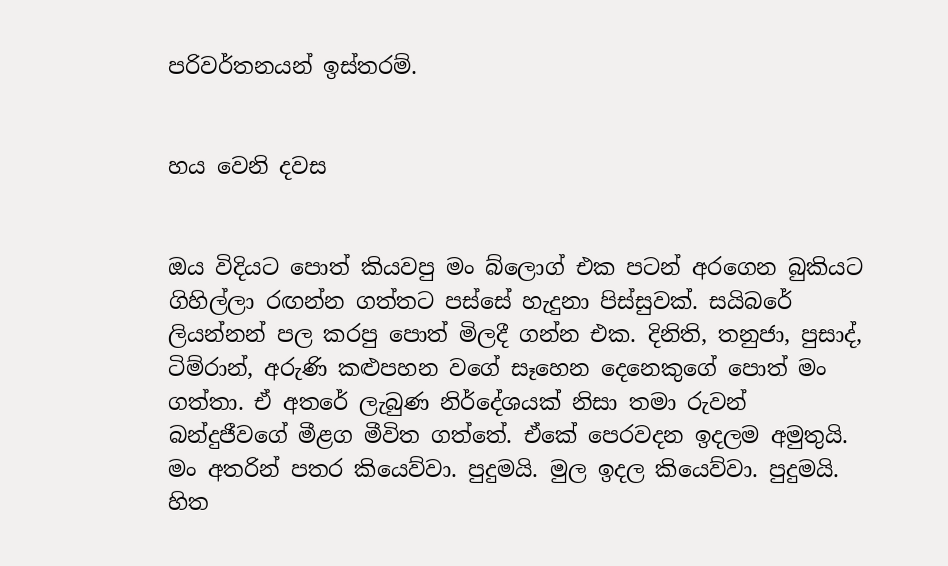පරිවර්තනයන් ඉස්තරම්.


හය වෙනි දවස


ඔය විදියට පොත් කියවපු මං බ්ලොග් එක පටන් අරගෙන බුකියට ගිහිල්ලා රඟන්න ගත්තට පස්සේ හැදුනා පිස්සුවක්. සයිබරේ ලියන්නන් පල කරපු පොත් මිලදී ගන්න එක. දිනිති, තනුජා, පුසාද්, ටිම්රාන්, අරුණි කළුපහන වගේ සෑහෙන දෙනෙකුගේ පොත් මං ගත්තා. ඒ අතරේ ලැබුණ නිර්දේශයක් නිසා තමා රුවන් බන්දුජීවගේ මීළග මීවිත ගත්තේ. ඒකේ පෙරවදන ඉදලම අමුතුයි. මං අතරින් පතර කියෙව්වා. පුදුමයි. මුල ඉදල කියෙව්වා. පුදුමයි. හිත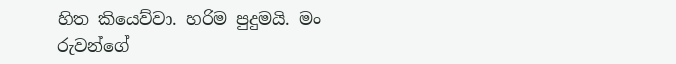හිත කියෙව්වා. හරිම පුදුමයි. මං රුවන්ගේ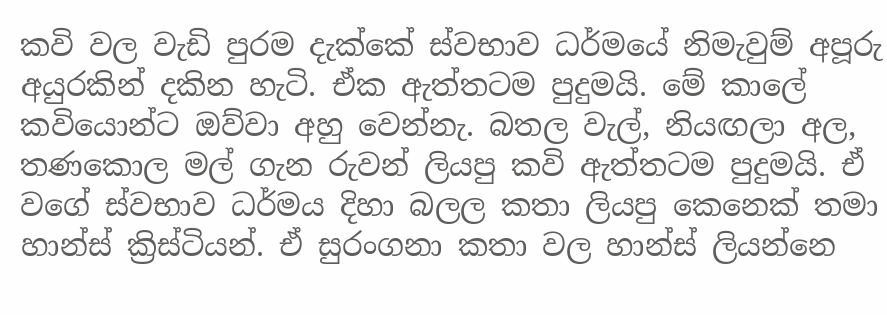කවි වල වැඩි පුරම දැක්කේ ස්වභාව ධර්මයේ නිමැවුම් අපූරු අයුරකින් දකින හැටි. ඒක ඇත්තටම පුදුමයි. මේ කාලේ කවියොන්ට ඔව්වා අහු වෙන්නැ. බතල වැල්, නියඟලා අල, තණකොල මල් ගැන රුවන් ලියපු කවි ඇත්තටම පුදුමයි. ඒ වගේ ස්වභාව ධර්මය දිහා බලල කතා ලියපු කෙනෙක් තමා හාන්ස් ක්‍රිස්ටියන්. ඒ සුරංගනා කතා වල හාන්ස් ලියන්නෙ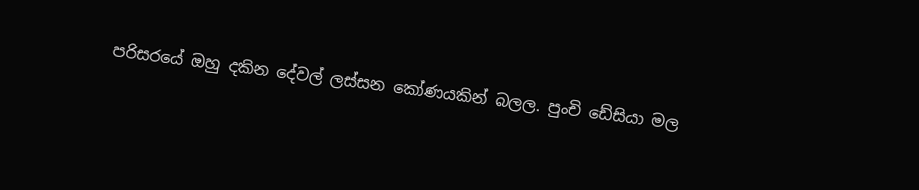පරිසරයේ ඔහු දකින දේවල් ලස්සන කෝණයකින් බලල. පුංචි ඩේසියා මල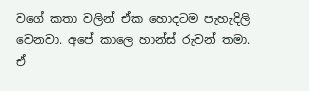වගේ කතා වලින් ඒක හොදටම පැහැදිලි වෙනවා. අපේ කාලෙ හාන්ස් රුවන් තමා. ඒ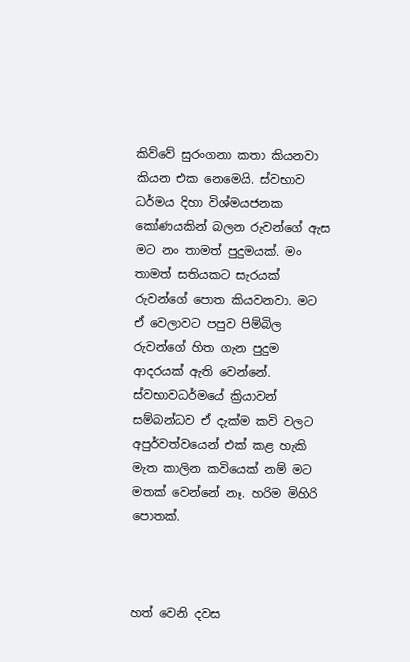කිව්වේ සුරංගනා කතා කියනවා කියන එක නෙමෙයි. ස්වභාව ධර්මය දිහා විශ්මයජනක කෝණයකින් බලන රුවන්ගේ ඇස මට නං තාමත් පුදුමයක්. මං තාමත් සතියකට සැරයක් රුවන්ගේ පොත කියවනවා. මට ඒ වෙලාවට පපුව පිම්බිල රුවන්ගේ හිත ගැන පුදුම ආදරයක් ඇති වෙන්නේ. ස්වභාවධර්මයේ ක්‍රියාවන් සම්බන්ධව ඒ දැක්ම කවි වලට අපුර්වත්වයෙන් එක් කළ හැකි මැත කාලින කවියෙක් නම් මට මතක් වෙන්නේ නෑ. හරිම මිහිරි පොතක්.



හත් වෙනි දවස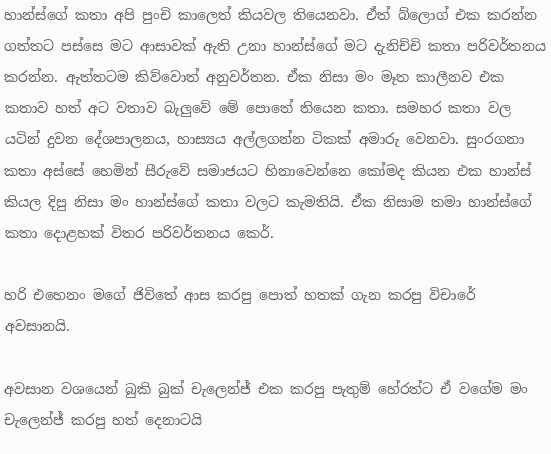හාන්ස්ගේ කතා අපි පුංචි කාලෙත් කියවල තියෙනවා. ඒත් බ්ලොග් එක කරන්න ගත්තට පස්සෙ මට ආසාවක් ඇති උනා හාන්ස්ගේ මට දැනිච්චි කතා පරිවර්තනය කරන්න. ඇත්තටම කිව්වොත් අනුවර්තන. ඒක නිසා මං මෑත කාලීනව එක කතාව හත් අට වතාව බැලුවේ මේ පොතේ තියෙන කතා. සමහර කතා වල යටින් දුවන දේශපාලනය, හාස්‍යය අල්ලගන්න ටිකක් අමාරු වෙනවා. සුංරගනා කතා අස්සේ හෙමින් සීරුවේ සමාජයට හිනාවෙන්නෙ කෝමද කියන එක හාන්ස් කියල දිපු නිසා මං හාන්ස්ගේ කතා වලට කැමතියි. ඒක නිසාම තමා හාන්ස්ගේ කතා දොළහක් විතර පරිවර්තනය කෙර්.

හරි එහෙනං මගේ ජිවිතේ ආස කරපු පොත් හතක් ගැන කරපු විචාරේ අවසානයි.

අවසාන වශයෙන් බුකි බුක් චැලෙන්ජ් එක කරපු පැතුම් හේරත්ට ඒ වගේම මං චැලෙන්ජ් කරපු හත් දෙනාටයි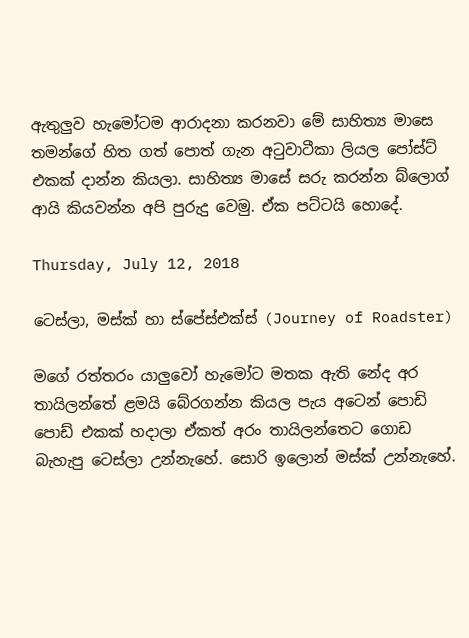ඇතුලුව හැමෝටම ආරාදනා කරනවා මේ සාහිත්‍ය මාසෙ තමන්ගේ හිත ගත් පොත් ගැන අටුවාටීකා ලියල පෝස්ට් එකක් දාන්න කියලා. සාහිත්‍ය මාසේ සරු කරන්න බ්ලොග් ආයි කියවන්න අපි පුරුදු වෙමු. ඒක පට්ටයි හොදේ.

Thursday, July 12, 2018

ටෙස්ලා, මස්ක් හා ස්පේස්එක්ස් (Journey of Roadster)

මගේ රත්තරං යාලුවෝ හැමෝට මතක ඇති නේද අර තායිලන්තේ ළමයි බේරගන්න කියල පැය අටෙන් පොඩි පොඩ් එකක් හදාලා ඒකත් අරං තායිලන්තෙට ගොඩ බැහැපු ටෙස්ලා උන්නැහේ. සොරි ඉලොන් මස්ක් උන්නැහේ.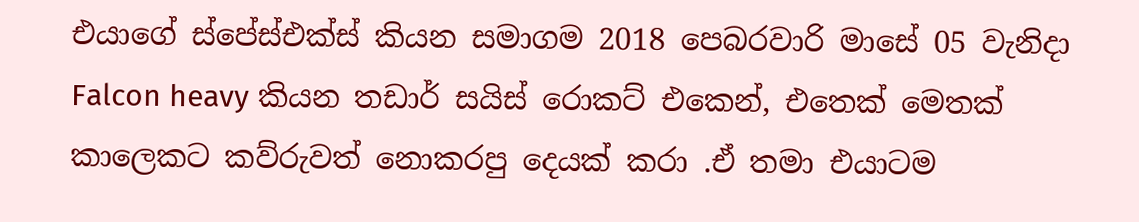එයාගේ ස්පේස්එක්ස් කියන සමාගම 2018 පෙබරවාරි මාසේ 05 වැනිදා Falcon heavy කියන තඩාර් සයිස් රොකට් එකෙන්, එතෙක් මෙතක් කාලෙකට කව්රුවත් නොකරපු දෙයක් කරා .ඒ තමා එයාටම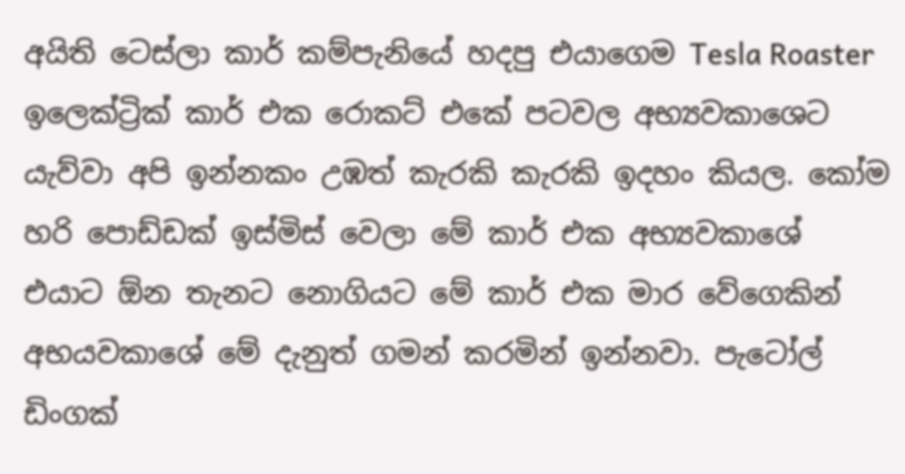අයිති ටෙස්ලා කාර් කම්පැනියේ හදපු එයාගෙම Tesla Roaster ඉලෙක්ට්‍රික් කාර් එක රොකට් එකේ පටවල අභ්‍යවකාශෙට යැව්වා අපි ඉන්නකං උඹත් කැරකි කැරකි ඉදහං කියල. කෝම හරි පොඩ්ඩක් ඉස්මිස් වෙලා මේ කාර් එක අභ්‍යවකාශේ එයාට ඕන තැනට නොගියට මේ කාර් එක මාර වේගෙකින් අභයවකාශේ මේ දැනුත් ගමන් කරමින් ඉන්නවා. පැටෝල් ඩිංගක්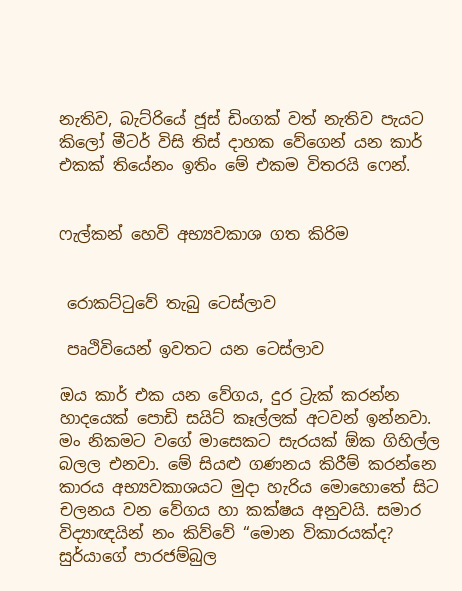නැතිව, බැට්රියේ ජූස් ඩිංගක් වත් නැතිව පැයට කිලෝ මීටර් විසි තිස් දාහක වේගෙන් යන කාර් එකක් තියේනං ඉතිං මේ එකම විතරයි ෆෙන්.


ෆැල්කන් හෙවි අභ්‍යවකාශ ගත කිරිම


 රොකට්ටුවේ තැබු ටෙස්ලාව

 පෘථිවියෙන් ඉවතට යන ටෙස්ලාව

ඔය කාර් එක යන වේගය, දුර ට්‍රැක් කරන්න හාදයෙක් පොඩි සයිට් කෑල්ලක් අටවන් ඉන්නවා. මං නිකමට වගේ මාසෙකට සැරයක් ඕක ගිහිල්ල බලල එනවා. මේ සියළු ගණනය කිරීම් කරන්නෙ කාරය අභ්‍යවකාශයට මුදා හැරිය මොහොතේ සිට චලනය වන වේගය හා කක්ෂය අනුවයි. සමාර විද්‍යාඥයින් නං කිව්වේ “මොන විකාරයක්ද? සුර්යාගේ පාරජම්බුල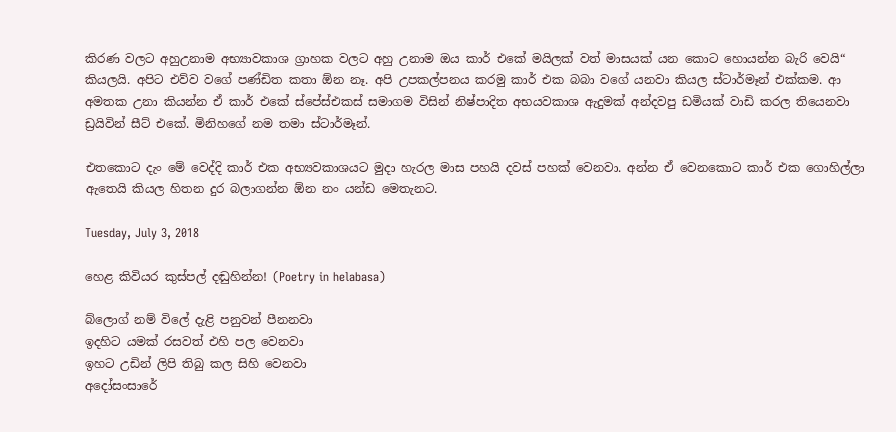කිරණ වලට අහුඋනාම අභ්‍යාවකාශ ග්‍රාහක වලට අහු උනාම ඔය කාර් එකේ මයිලක් වත් මාසයක් යන කොට හොයන්න බැරි වෙයි“ කියලයි. අපිට එව්ව වගේ පණ්ඩිත කතා ඕන නෑ. අපි උපකල්පනය කරමු කාර් එක බබා වගේ යනවා කියල ස්ටාර්මෑන් එක්කම. ආ අමතක උනා කියන්න ඒ කාර් එකේ ස්පේස්එකස් සමාගම විසින් නිෂ්පාදිත අභයවකාශ ඇදුමක් අන්දවපු ඩමියක් වාඩි කරල තියෙනවා ඩ්‍රයිවින් සීට් එකේ. මිනිහගේ නම තමා ස්ටාර්මෑන්.

එතකොට දැං මේ වෙද්දි කාර් එක අභ්‍යවකාශයට මුදා හැරල මාස පහයි දවස් පහක් වෙනවා. අන්න ඒ වෙනකොට කාර් එක ගොහිල්ලා ඇතෙයි කියල හිතන දුර බලාගන්න ඕන නං යන්ඩ මෙතැනට.

Tuesday, July 3, 2018

හෙළ කිවියර කුස්පල් දඬුහින්න! (Poetry in helabasa)

බ්ලොග් නම් විලේ දැළි පනුවන් පීනනවා
ඉදහිට යමක් රසවත් එහි පල වෙනවා
ඉහට උඩින් ලිපි තිබු කල සිහි වෙනවා
අදෝසංසාරේ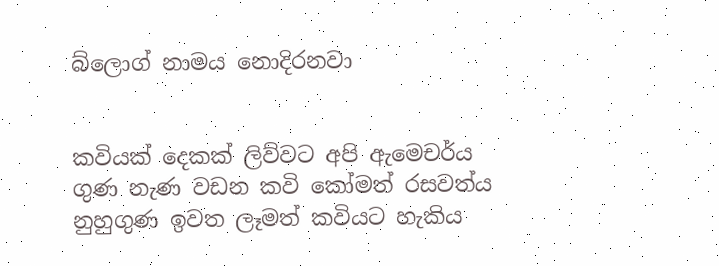බ්ලොග් නාමය නොදිරනවා


කවියක් දෙකක් ලිව්වට අපි ඇමෙචර්ය
ගුණ නැණ වඩන කවි කෝමත් රසවත්ය
නුහුගුණ ඉවත ලෑමත් කවියට හැකිය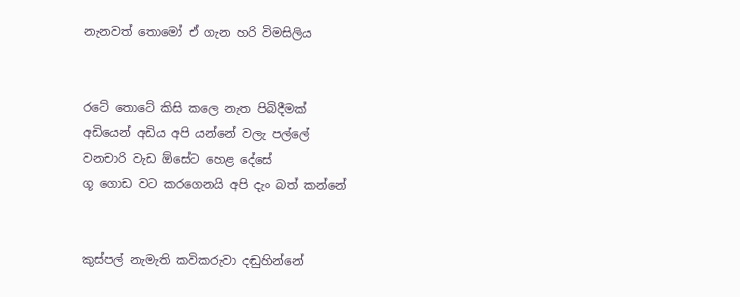නැනවත් තොමෝ ඒ ගැන හරි විමසිලිය


රටේ තොටේ කිසි කලෙ නැත පිබිදීමක්
අඩියෙන් අඩිය අපි යන්නේ වලැ පල්ලේ
වනචාරි වැඩ ඕසේට හෙළ දේසේ
ගූ ගොඩ වට කරගෙනයි අපි දැං බත් කන්නේ


කුස්පල් නැමැති කවිකරුවා දඬුහින්නේ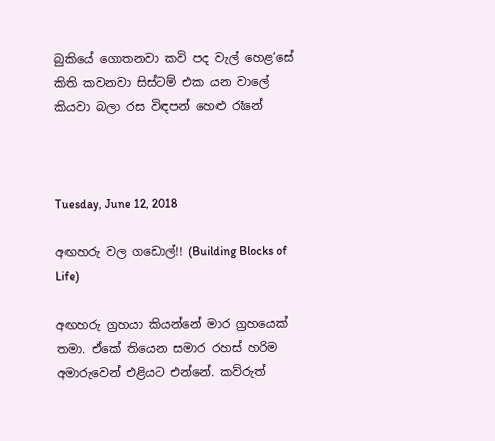බුකියේ ගොතනවා කවි පද වැල් හෙළ‘සේ
කිති කවනවා සිස්ටම් එක යන වාලේ
කියවා බලා රස විඳපන් හෙළු රෑනේ



Tuesday, June 12, 2018

අඟහරු වල ගඩොල්!! (Building Blocks of Life)

අඟහරු ග්‍රහයා කියන්නේ මාර ග්‍රහයෙක් තමා. ඒකේ තියෙන සමාර රහස් හරිම අමාරුවෙන් එළියට එන්නේ. කව්රුත්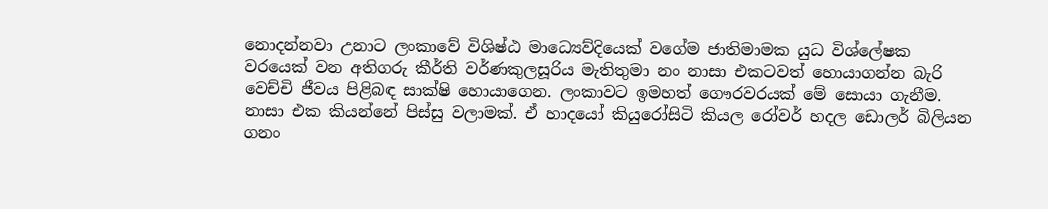නොදන්නවා උනාට ලංකාවේ විශිෂ්ඨ මාධ්‍යෙව්දියෙක් වගේම ජාතිමාමක යුධ විශ්ලේෂක වරයෙක් වන අතිගරු කීර්ති වර්ණකුලසූරිය මැතිතුමා නං නාසා එකටවත් හොයාගන්න බැරි වෙච්චි ජීවය පිළිබඳ සාක්ෂි හොයාගෙන. ලංකාවට ඉමහත් ගෞරවරයක් මේ සොයා ගැනීම. නාසා එක කියන්නේ පිස්සු වලාමක්. ඒ හාදයෝ කියුරෝසිටි කියල රෝවර් හදල ඩොලර් බිලියන ගනං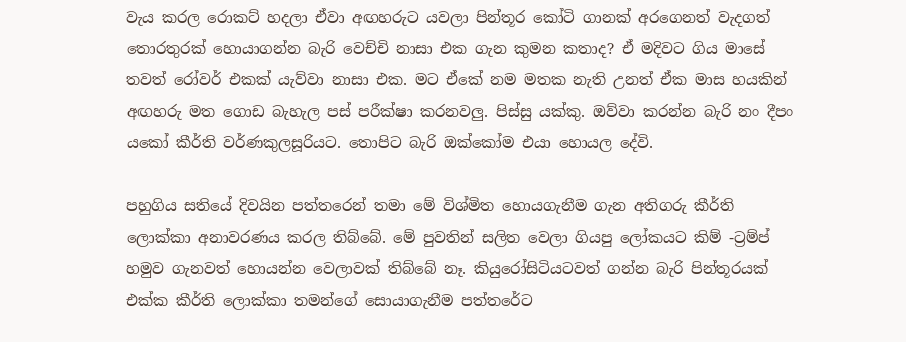වැය කරල රොකට් හදලා ඒවා අඟහරුට යවලා පින්තූර කෝටි ගානක් අරගෙනත් වැදගත් තොරතුරක් හොයාගන්න බැරි වෙච්චි නාසා එක ගැන කුමන කතාද? ඒ මදිවට ගිය මාසේ තවත් රෝවර් එකක් යැව්වා නාසා එක. මට ඒකේ නම මතක නැති උනත් ඒක මාස හයකින් අඟහරු මත ගොඩ බැහැල පස් පරීක්ෂා කරනවලු. පිස්සු යක්කු. ඔව්වා කරන්න බැරි නං දීපං යකෝ කීර්ති වර්ණකුලසූරියට. තොපිට බැරි ඔක්කෝම එයා හොයල දේවි.

පහුගිය සතියේ දිවයින පත්තරෙන් තමා මේ විශ්මිත හොයගැනීම ගැන අතිගරු කීර්ති ලොක්කා අනාවරණය කරල තිබ්බේ. මේ පුවතින් සලිත වෙලා ගියපු ලෝකයට කිම් -ට්‍රම්ප් හමුව ගැනවත් හොයන්න වෙලාවක් තිබ්බේ නෑ. කියුරෝසිටියටවත් ගන්න බැරි පින්තූරයක් එක්ක කීර්ති ලොක්කා තමන්ගේ සොයාගැනීම පත්තරේට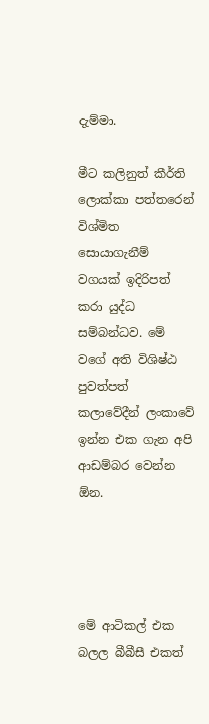දැම්මා.

මීට කලිනුත් කීර්ති ලොක්කා පත්තරෙන් විශ්මිත සොයාගැනීම් වගයක් ඉදිරිපත් කරා යුද්ධ සම්බන්ධව. මේ වගේ අති විශිෂ්ඨ පුවත්පත් කලාවේදීන් ලංකාවේ ඉන්න එක ගැන අපි ආඩම්බර වෙන්න ඕන.




මේ ආටිකල් එක බලල බීබීසී එකත්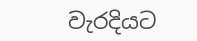වැරදියට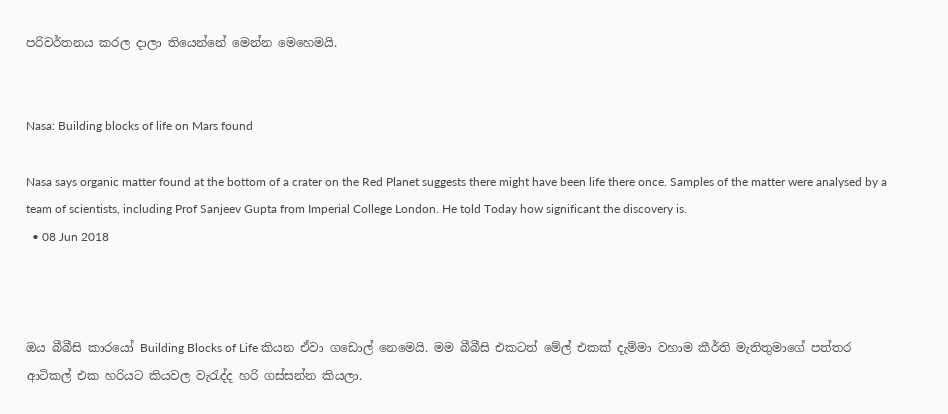පරිවර්තනය කරල දාලා තියෙන්නේ මෙන්න මෙහෙමයි.


Nasa: Building blocks of life on Mars found

Nasa says organic matter found at the bottom of a crater on the Red Planet suggests there might have been life there once. Samples of the matter were analysed by a team of scientists, including Prof Sanjeev Gupta from Imperial College London. He told Today how significant the discovery is.
  • 08 Jun 2018



ඔය බීබීසි කාරයෝ Building Blocks of Life කියන ඒවා ගඩොල් නෙමෙයි. මම බීබීසි එකටත් මේල් එකක් දැම්මා වහාම කීර්ති මැතිතුමාගේ පත්තර ආටිකල් එක හරියට කියවල වැරැද්ද හරි ගස්සන්න කියලා.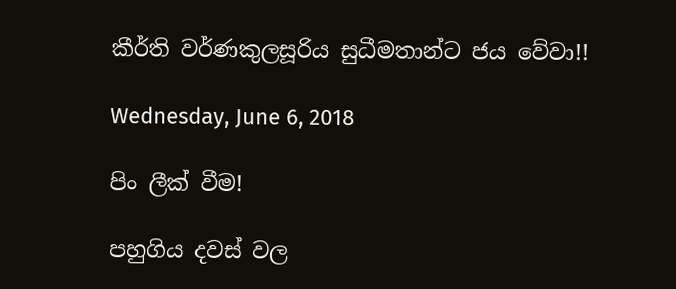කීර්ති වර්ණකුලසූරිය සුධීමතාන්ට ජය වේවා!!

Wednesday, June 6, 2018

පිං ලීක් වීම!

පහුගිය දවස් වල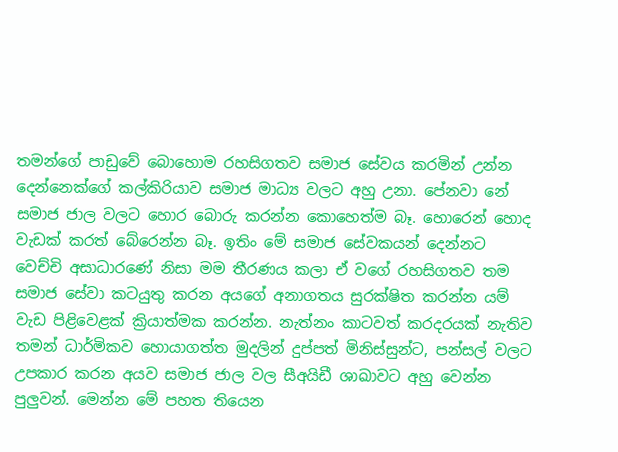තමන්ගේ පාඩුවේ බොහොම රහසිගතව සමාජ සේවය කරමින් උන්න දෙන්නෙක්ගේ කල්කිරියාව සමාජ මාධ්‍ය වලට අහු උනා. පේනවා නේ සමාජ ජාල වලට හොර බොරු කරන්න කොහෙත්ම බෑ. හොරෙන් හොද වැඩක් කරත් බේරෙන්න බෑ. ඉතිං මේ සමාජ සේවකයන් දෙන්නට වෙච්චි අසාධාරණේ නිසා මම තීරණය කලා ඒ වගේ රහසිගතව තම සමාජ සේවා කටයුතු කරන අයගේ අනාගතය සුරක්ෂිත කරන්න යම් වැඩ පිළිවෙළක් ක්‍රියාත්මක කරන්න. නැත්නං කාටවත් කරදරයක් නැතිව තමන් ධාර්මිකව හොයාගත්ත මුදලින් දුප්පත් මිනිස්සුන්ට, පන්සල් වලට උපකාර කරන අයව සමාජ ජාල වල සීඅයිඩී ශාඛාවට අහු වෙන්න පුලුවන්. මෙන්න මේ පහත තියෙන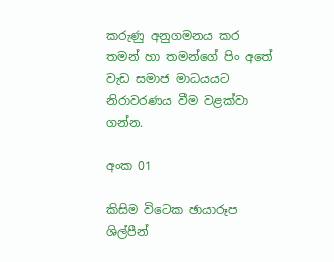කරුණු අනුගමනය කර තමන් හා තමන්ගේ පිං අතේ වැඩ සමාජ මාධයයට නිරාවරණය වීම වළක්වා ගන්න.

අංක 01

කිසිම විටෙක ඡායාරූප ශිල්පීන්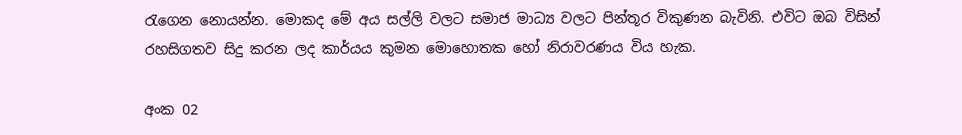රැගෙන නොයන්න. මොකද මේ අය සල්ලි වලට සමාජ මාධ්‍ය වලට පින්තූර විකුණන බැවිනි. එවිට ඔබ විසින් රහසිගතව සිදු කරන ලද කාර්යය කුමන මොහොතක හෝ නිරාවරණය විය හැක.

අංක 02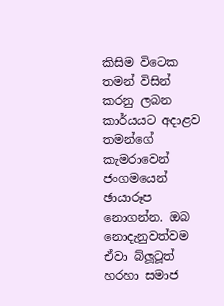කිසිම විටෙක තමන් විසින් කරනු ලබන කාර්යයට අදාළව තමන්ගේ කැමරාවෙන් ජංගමයෙන් ඡායාරූප නොගන්න. ඔබ නොදැනුවත්වම ඒවා බ්ලූටූත් හරහා සමාජ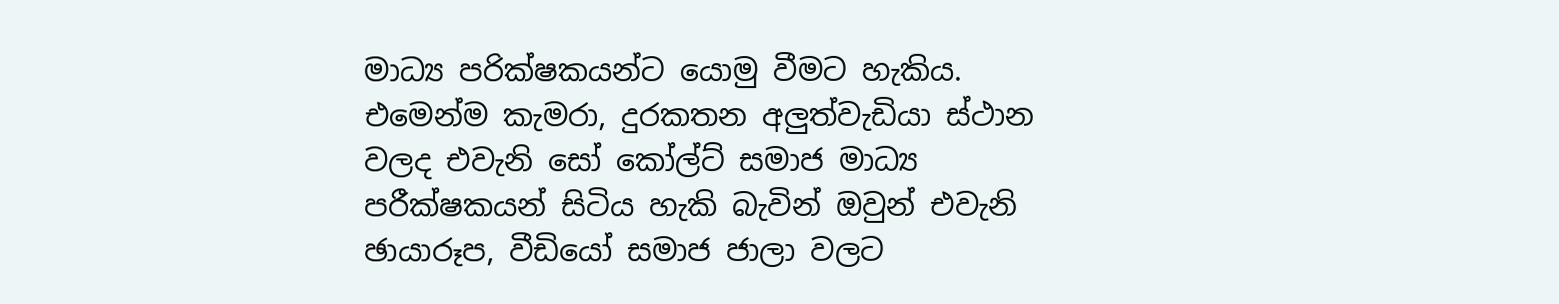මාධ්‍ය පරික්ෂකයන්ට යොමු වීමට හැකිය. එමෙන්ම කැමරා, දුරකතන අලුත්වැඩියා ස්ථාන වලද එවැනි සෝ කෝල්ට් සමාජ මාධ්‍ය පරීක්ෂකයන් සිටිය හැකි බැවින් ඔවුන් එවැනි ඡායාරූප, වීඩියෝ සමාජ ජාලා වලට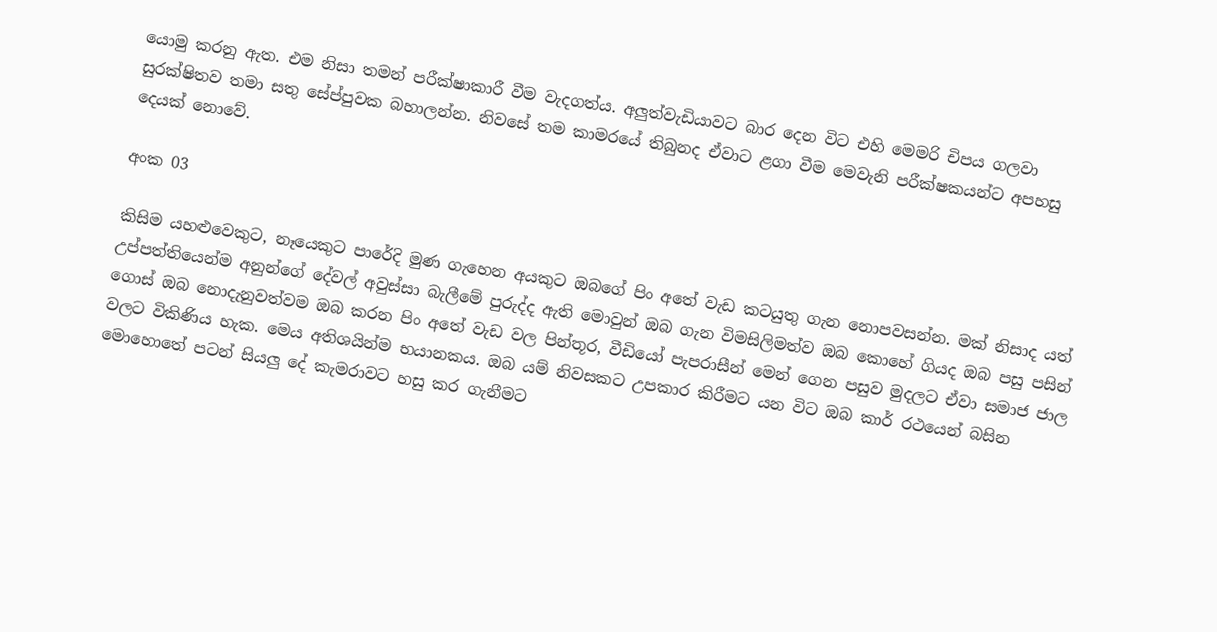යොමු කරනු ඇත. එම නිසා තමන් පරීක්ෂාකාරී වීම වැදගත්ය. අලුත්වැඩියාවට බාර දෙන විට එහි මෙමරි චිපය ගලවා සුරක්ෂිතව තමා සතු සේප්පුවක බහාලන්න. නිවසේ තම කාමරයේ තිබුනද ඒවාට ළගා වීම මෙවැනි පරීක්ෂකයන්ට අපහසු දෙයක් නොවේ.

අංක 03

කිසිම යහළුවෙකුට, නෑයෙකුට පාරේදි මුණ ගැහෙන අයකුට ඔබගේ පිං අතේ වැඩ කටයුතු ගැන නොපවසන්න. මක් නිසාද යත් උප්පත්තියෙන්ම අනුන්ගේ දේවල් අවුස්සා බැලීමේ පුරුද්ද ඇති මොවුන් ඔබ ගැන විමසිලිමත්ව ඔබ කොහේ ගියද ඔබ පසු පසින් ගොස් ඔබ නොදැනුවත්වම ඔබ කරන පිං අතේ වැඩ වල පින්තූර, වීඩියෝ පැපරාසීන් මෙන් ගෙන පසුව මුදලට ඒවා සමාජ ජාල වලට විකිණිය හැක. මෙය අතිශයින්ම භයානකය. ඔබ යම් නිවසකට උපකාර කිරීමට යන විට ඔබ කාර් රථයෙන් බසින මොහොතේ පටන් සියලු දේ කැමරාවට හසු කර ගැනීමට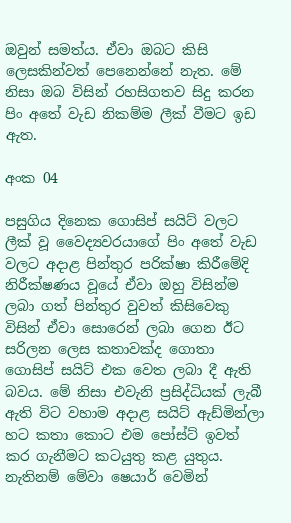ඔවුන් සමත්ය. ඒවා ඔබට කිසි ලෙසකින්වත් පෙනෙන්නේ නැත. මේ නිසා ඔබ විසින් රහසිගතව සිදු කරන පිං අතේ වැඩ නිකම්ම ලීක් වීමට ඉඩ ඇත.

අංක 04

පසුගිය දිනෙක ගොසිප් සයිට් වලට ලීක් වූ වෛද්‍යවරයාගේ පිං අතේ වැඩ වලට අදාළ පින්තුර පරික්ෂා කිරීමේදි නිරීක්ෂණය වූයේ ඒවා ඔහු විසින්ම ලබා ගත් පින්තුර වුවත් කිසිවෙකු විසින් ඒවා සොරෙන් ලබා ගෙන ඊට සරිලන ලෙස කතාවක්ද ගොතා ගොසිප් සයිට් එක වෙත ලබා දී ඇති බවය. මේ නිසා එවැනි ප්‍රසිද්ධියක් ලැබී ඇති විට වහාම අදාළ සයිට් ඇඩ්මින්ලා හට කතා කොට එම පෝස්ට් ඉවත් කර ගැනීමට කටයුතු කළ යුතුය. නැතිනම් මේවා ෂෙයාර් වෙමින්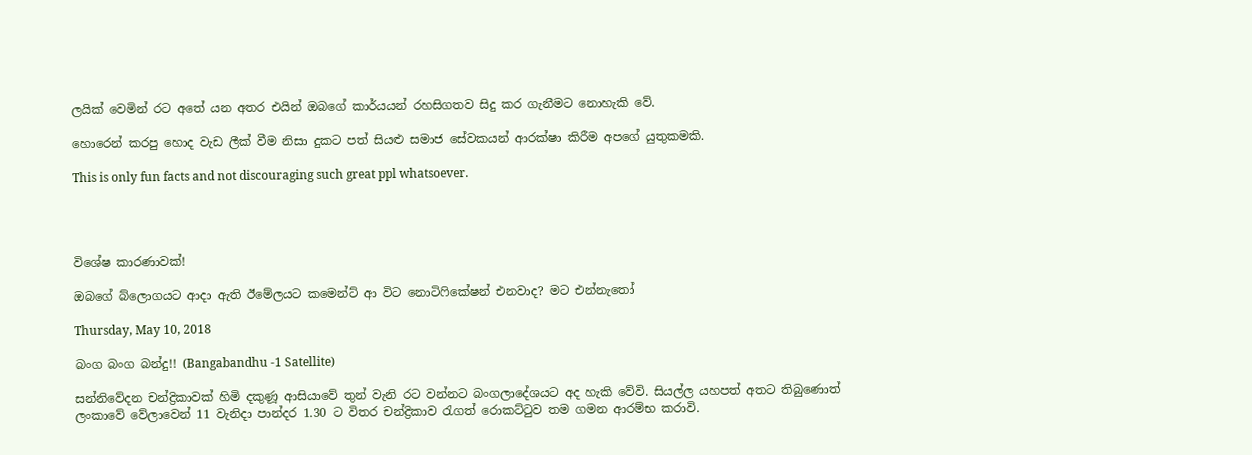ලයික් වෙමින් රට අතේ යන අතර එයින් ඔබගේ කාර්යයන් රහසිගතව සිදු කර ගැනීමට නොහැකි වේ.

හොරෙන් කරපු හොද වැඩ ලීක් වීම නිසා දුකට පත් සියළු සමාජ සේවකයන් ආරක්ෂා කිරීම අපගේ යුතුකමකි.

This is only fun facts and not discouraging such great ppl whatsoever.




විශේෂ කාරණාවක්!

ඔබගේ බ්ලොගයට ආදා ඇති ඊමේලයට කමෙන්ට් ආ විට නොටිෆිකේෂන් එනවාද? මට එන්නැතෝ

Thursday, May 10, 2018

බංග බංග බන්දු!! (Bangabandhu -1 Satellite)

සන්නිවේදන චන්ද්‍රිකාවක් හිමි දකුණූ ආසියාවේ තුන් වැනි රට වන්නට බංගලාදේශයට අද හැකි වේවි. සියල්ල යහපත් අතට තිබුණොත් ලංකාවේ වේලාවෙන් 11 වැනිදා පාන්දර 1.30 ට විතර චන්ද්‍රිකාව රැගත් රොකට්ටුව තම ගමන ආරම්භ කරාවි.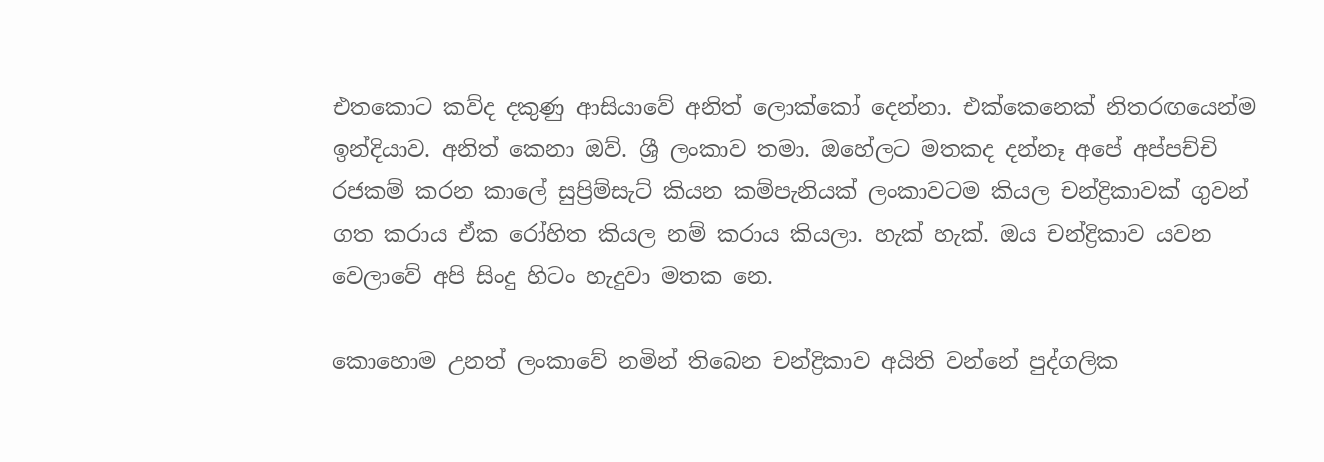එතකොට කව්ද දකුණු ආසියාවේ අනිත් ලොක්කෝ දෙන්නා. එක්කෙනෙක් නිතරඟයෙන්ම ඉන්දියාව. අනිත් කෙනා ඔව්. ශ්‍රී ලංකාව තමා. ඔහේලට මතකද දන්නෑ අපේ අප්පච්චි රජකම් කරන කාලේ සුප්‍රිම්සැට් කියන කම්පැනියක් ලංකාවටම කියල චන්ද්‍රිකාවක් ගුවන් ගත කරාය ඒක රෝහිත කියල නම් කරාය කියලා. හැක් හැක්. ඔය චන්ද්‍රිකාව යවන වෙලාවේ අපි සිංදු හිටං හැදුවා මතක නෙ.

කොහොම උනත් ලංකාවේ නමින් තිබෙන චන්ද්‍රිකාව අයිති වන්නේ පුද්ගලික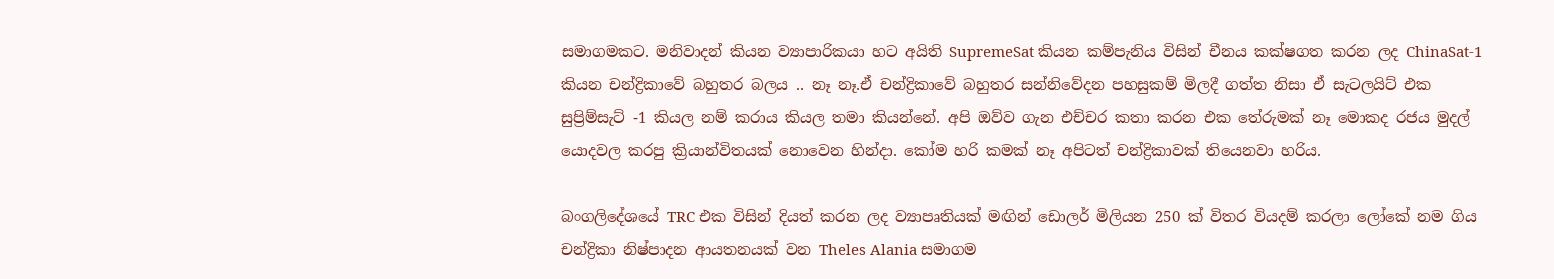සමාගමකට. මනිවාදන් කියන ව්‍යාපාරිකයා හට අයිති SupremeSat කියන කම්පැනිය විසින් චීනය කක්ෂගත කරන ලද ChinaSat-1 කියන චන්ද්‍රිකාවේ බහුතර බලය .. නෑ නෑ.ඒ චන්ද්‍රිකාවේ බහුතර සන්නිවේදන පහසුකම් මිලදී ගත්ත නිසා ඒ සැටලයිට් එක සුප්‍රිම්සැට් -1 කියල නම් කරාය කියල තමා කියන්නේ. අපි ඔව්ව ගැන එච්චර කතා කරන එක තේරුමක් නෑ මොකද රජය මුදල් යොදවල කරපු ක්‍රියාන්විතයක් නොවෙන හින්දා. කෝම හරි කමක් නෑ අපිටත් චන්ද්‍රිකාවක් තියෙනවා හරිය.

බංගලිදේශයේ TRC එක විසින් දියත් කරන ලද ව්‍යාපෘතියක් මඟින් ඩොලර් මිලියන 250 ක් විතර වියදම් කරලා ලෝකේ නම ගිය චන්ද්‍රිකා නිෂ්පාදන ආයතනයක් වන Theles Alania සමාගම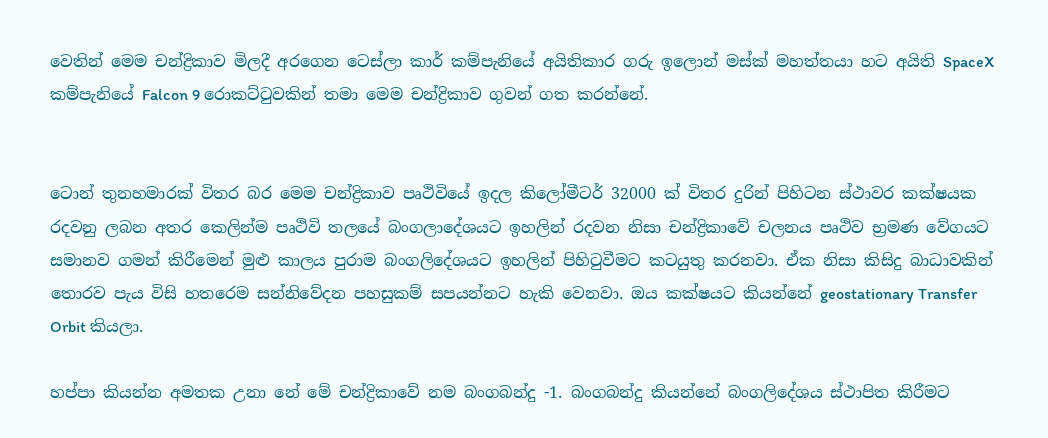වෙතින් මෙම චන්ද්‍රිකාව මිලදී අරගෙන ටෙස්ලා කාර් කම්පැනියේ අයිතිකාර ගරු ඉලොන් මස්ක් මහත්තයා හට අයිති SpaceX කම්පැනියේ Falcon 9 රොකට්ටුවකින් තමා මෙම චන්ද්‍රිකාව ගුවන් ගත කරන්නේ.


ටොන් තුනහමාරක් විතර බර මෙම චන්ද්‍රිකාව පෘථිවියේ ඉදල කිලෝමීටර් 32000 ක් විතර දුරින් පිහිටන ස්ථාවර කක්ෂයක රදවනු ලබන අතර කෙලින්ම පෘථිවි තලයේ බංගලාදේශයට ඉහලින් රදවන නිසා චන්ද්‍රිකාවේ චලනය පෘථිව භ්‍රමණ වේගයට සමානව ගමන් කිරීමෙන් මුළු කාලය පුරාම බංගලිදේශයට ඉහලින් පිහිටුවීමට කටයුතු කරනවා. ඒක නිසා කිසිදු බාධාවකින් තොරව පැය විසි හතරෙම සන්නිවේදන පහසුකම් සපයන්නට හැකි වෙනවා. ඔය කක්ෂයට කියන්නේ geostationary Transfer Orbit කියලා.

හප්පා කියන්න අමතක උනා නේ මේ චන්ද්‍රිකාවේ නම බංගබන්දු -1. බංගබන්දු කියන්නේ බංගලිදේශය ස්ථාපිත කිරීමට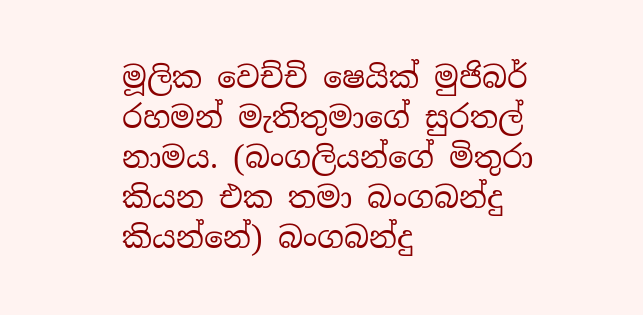මූලික වෙච්චි ෂෙයික් මුජිබර් රහමන් මැතිතුමාගේ සුරතල් නාමය. (බංගලියන්ගේ මිතුරා කියන එක තමා බංගබන්දු කියන්නේ) බංගබන්දු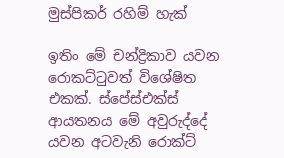මුස්පිකර් රහිම් හැක්

ඉතිං මේ චන්ද්‍රිකාව යවන රොකට්ටුවත් විශේෂිත එකක්. ස්පේස්එක්ස් ආයතනය මේ අවුරුද්දේ යවන අටවැනි රොක්ට්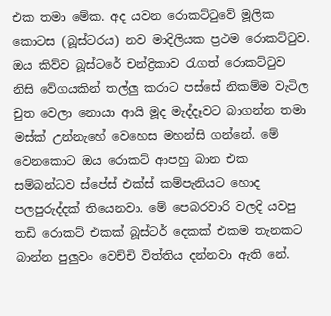එක තමා මේක. අද යවන රොකට්ටුවේ මූලික කොටස (බූස්ටරය) නව මාදිලියක ප්‍රථම රොකට්ටුව. ඔය කිව්ව බූස්ටරේ චන්ද්‍රිකාව රැගත් රොකට්ටුව නිසි වේගයකින් තල්ලු කරාට පස්සේ නිකම්ම වැටිල චුත වෙලා නොයා ආයි මූද මැද්දෑවට බාගන්න තමා මස්ක් උන්නැහේ වෙහෙස මහන්සි ගන්නේ. මේ වෙනකොට ඔය රොකට් ආපහු බාන එක සම්බන්ධව ස්පේස් එක්ස් කම්පැනියට හොද පලපුරුද්දක් තියෙනවා. මේ පෙබරවාරි වලදි යවපු තඩි රොකට් එකක් බූස්ටර් දෙකක් එකම තැනකට බාන්න පුලුවං වෙච්චි විත්තිය දන්නවා ඇති නේ.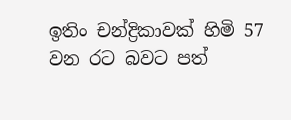ඉතිං චන්ද්‍රිකාවක් හිමි 57 වන රට බවට පත්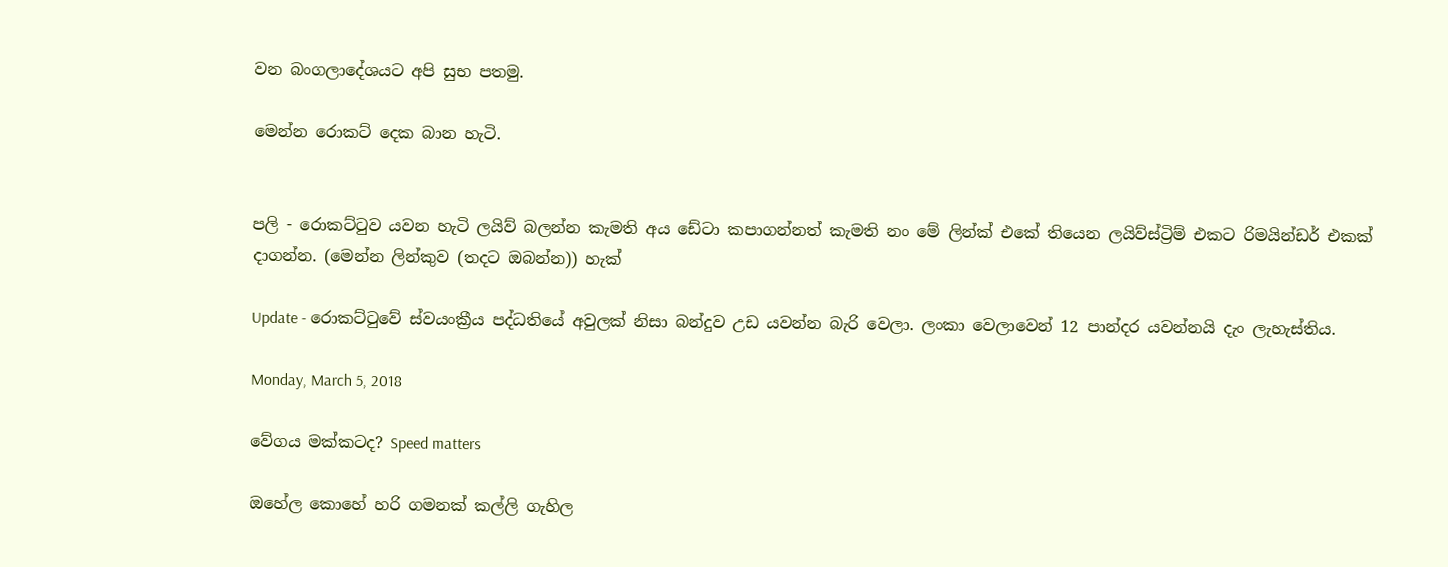වන බංගලාදේශයට අපි සුභ පතමු.

මෙන්න රොකට් දෙක බාන හැටි.


පලි - රොකට්ටුව යවන හැටි ලයිව් බලන්න කැමති අය ඩේටා කපාගන්නත් කැමති නං මේ ලින්ක් එකේ තියෙන ලයිව්ස්ට්‍රිම් එකට රිමයින්ඩර් එකක් දාගන්න. (මෙන්න ලින්කුව (තදට ඔබන්න)) හැක්

Update - රොකට්ටුවේ ස්වයංක්‍රීය පද්ධතියේ අවුලක් නිසා බන්දුව උඩ යවන්න බැරි වෙලා. ලංකා වෙලාවෙන් 12 පාන්දර යවන්නයි දැං ලැහැස්තිය.

Monday, March 5, 2018

වේගය මක්කටද? Speed matters

ඔහේල කොහේ හරි ගමනක් කල්ලි ගැහිල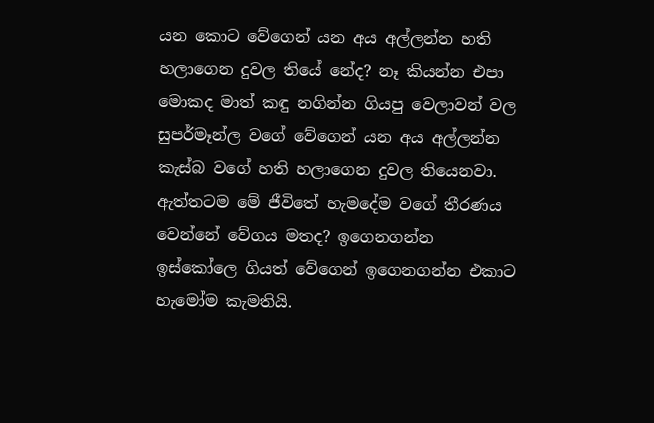යන කොට වේගෙන් යන අය අල්ලන්න හති හලාගෙන දුවල තියේ නේද? නෑ කියන්න එපා මොකද මාත් කඳු නගින්න ගියපු වෙලාවන් වල සුපර්මෑන්ල වගේ වේගෙන් යන අය අල්ලන්න කැස්බ වගේ හති හලාගෙන දුවල තියෙනවා. ඇත්තටම මේ ජීවිතේ හැමදේම වගේ තීරණය වෙන්නේ වේගය මතද? ඉගෙනගන්න ඉස්කෝලෙ ගියත් වේගෙන් ඉගෙනගන්න එකාට හැමෝම කැමතියි.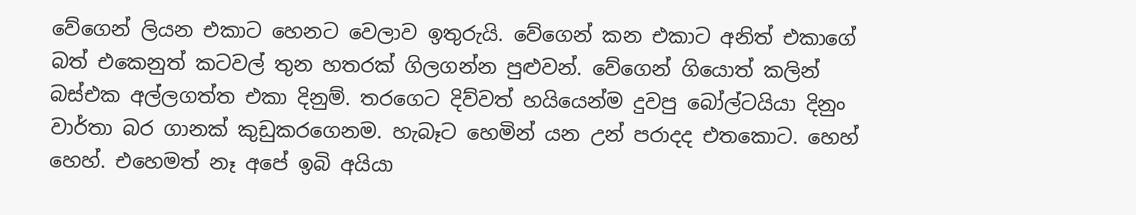වේගෙන් ලියන එකාට හෙනට වෙලාව ඉතුරුයි. වේගෙන් කන එකාට අනිත් එකාගේ බත් එකෙනුත් කටවල් තුන හතරක් ගිලගන්න පුළුවන්. වේගෙන් ගියොත් කලින් බස්එක අල්ලගත්ත එකා දිනුම්. තරගෙට දිව්වත් හයියෙන්ම දුවපු බෝල්ටයියා දිනුං වාර්තා බර ගානක් කුඩුකරගෙනම. හැබෑට හෙමින් යන උන් පරාදද එතකොට. හෙහ් හෙහ්. එහෙමත් නෑ අපේ ඉබි අයියා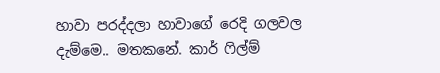හාවා පරද්දලා හාවාගේ රෙදි ගලවල දැම්මෙ.. මතකනේ. කාර් ෆිල්ම්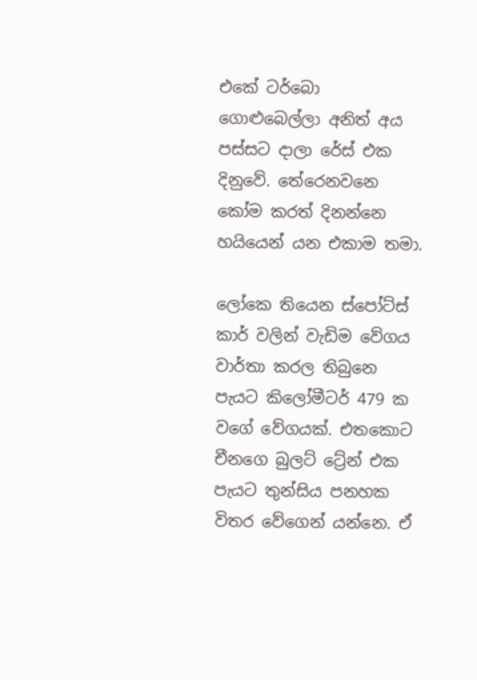එකේ ටර්බො ගොළුබෙල්ලා අනිත් අය පස්සට දාලා රේස් එක දිනුවේ. තේරෙනවනෙ කෝම කරත් දිනන්නෙ හයියෙන් යන එකාම තමා.

ලෝකෙ තියෙන ස්පෝට්ස් කාර් වලින් වැඩිම වේගය වාර්තා කරල තිබුනෙ පැයට කිලෝමීටර් 479 ක වගේ වේගයක්. එතකොට චීනගෙ බුලට් ට්‍රේන් එක පැයට තුන්සිය පනහක විතර වේගෙන් යන්නෙ. ඒ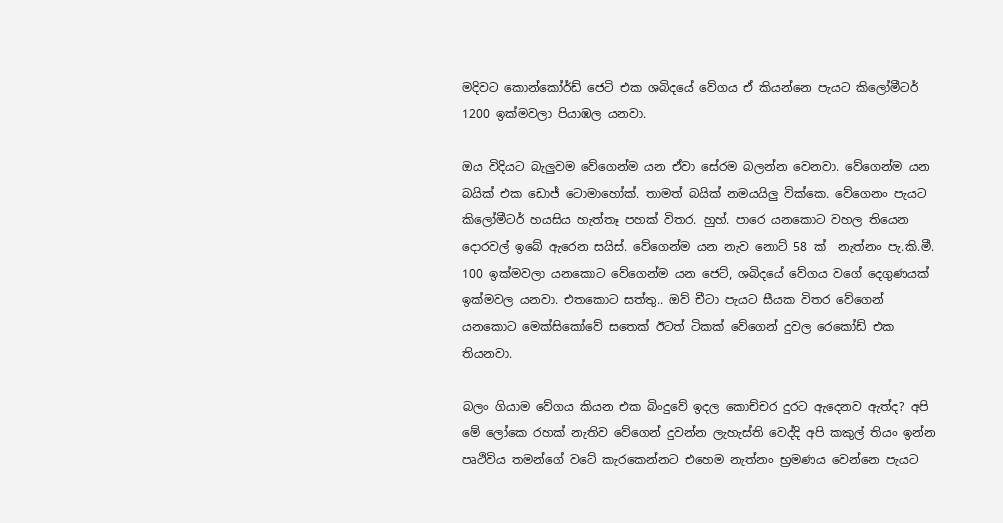මදිවට කොන්කෝර්ඩ් ජෙටි එක ශබිදයේ වේගය ඒ කියන්නෙ පැයට කිලෝමීටර් 1200 ඉක්මවලා පියාඹල යනවා.

ඔය විදියට බැලුවම වේගෙන්ම යන ඒවා සේරම බලන්න වෙනවා. වේගෙන්ම යන බයික් එක ඩොජ් ටොමාහෝක්. තාමත් බයික් නමයයිලු වික්කෙ. වේගෙනං පැයට කිලෝමීටර් හයසිය හැත්තෑ පහක් විතර. හුහ්. පාරෙ යනකොට වහල තියෙන දොරවල් ඉබේ ඇරෙන සයිස්. වේගෙන්ම යන නැව නොට් 58 ක්  නැත්නං පැ.කි.මී. 100 ඉක්මවලා යනකොට වේගෙන්ම යන ජෙට්, ශබිදයේ වේගය වගේ දෙගුණයක් ඉක්මවල යනවා. එතකොට සත්තු.. ඔව් චීටා පැයට සීයක විතර වේගෙන් යනකොට මෙක්සිකෝවේ සතෙක් ඊටත් ටිකක් වේගෙන් දුවල රෙකෝඩ් එක තියනවා.

බලං ගියාම වේගය කියන එක බිංදුවේ ඉදල කොච්චර දුරට ඇදෙනව ඇත්ද? අපි මේ ලෝකෙ රහක් නැතිව වේගෙන් දුවන්න ලැහැස්ති වෙද්දි අපි කකුල් තියං ඉන්න පෘථිවිය තමන්ගේ වටේ කැරකෙන්නට එහෙම නැත්නං භ්‍රමණය වෙන්නෙ පැයට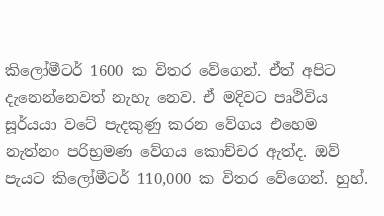කිලෝමීටර් 1600 ක විතර වේගෙන්. ඒත් අපිට දැනෙන්නෙවත් නැහැ නෙව. ඒ මදිවට පෘථිවිය සූර්යයා වටේ පැදකුණු කරන වේගය එහෙම නැත්නං පරිභ්‍රමණ වේගය කොච්චර ඇත්ද. ඔව් පැයට කිලෝමීටර් 110,000 ක විතර වේගෙන්. හුහ්.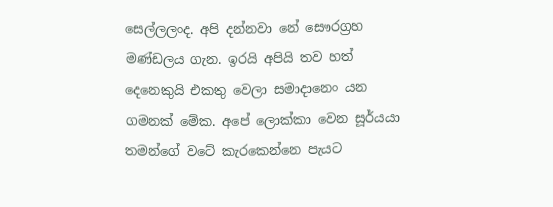සෙල්ලලංද. අපි දන්නවා නේ සෞරග්‍රහ මණ්ඩලය ගැන. ඉරයි අපියි තව හත් දෙනෙකුයි එකතු වෙලා සමාදානෙං යන ගමනක් මේක. අපේ ලොක්කා වෙන සූර්යයා තමන්ගේ වටේ කැරකෙන්නෙ පැයට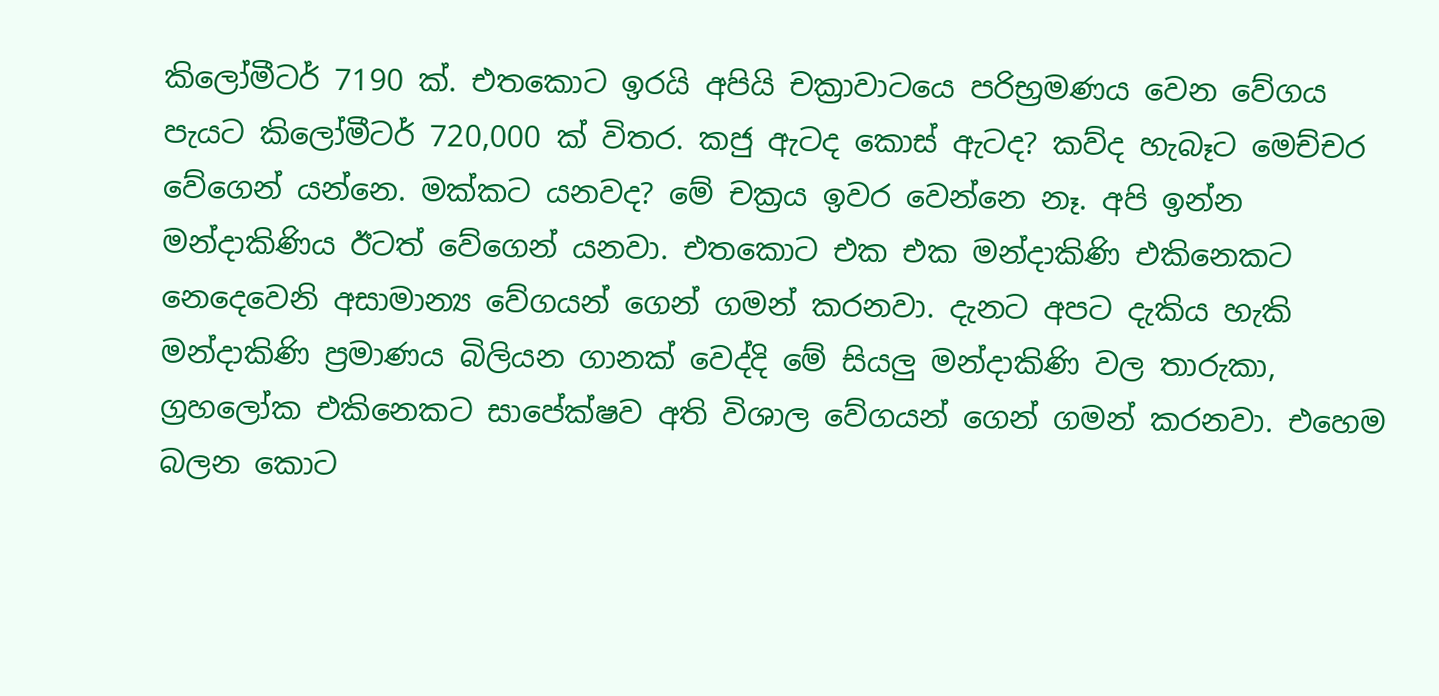කිලෝමීටර් 7190 ක්. එතකොට ඉරයි අපියි චක්‍රාවාටයෙ පරිභ්‍රමණය වෙන වේගය පැයට කිලෝමීටර් 720,000 ක් විතර. කජු ඇටද කොස් ඇටද? කව්ද හැබෑට මෙච්චර වේගෙන් යන්නෙ. මක්කට යනවද? මේ චක්‍රය ඉවර වෙන්නෙ නෑ. අපි ඉන්න මන්දාකිණිය ඊටත් වේගෙන් යනවා. එතකොට එක එක මන්දාකිණි එකිනෙකට නෙදෙවෙනි අසාමාන්‍ය වේගයන් ගෙන් ගමන් කරනවා. දැනට අපට දැකිය හැකි මන්දාකිණි ප්‍රමාණය බිලියන ගානක් වෙද්දි මේ සියලු මන්දාකිණි වල තාරුකා, ග්‍රහලෝක එකිනෙකට සාපේක්ෂව අති විශාල වේගයන් ගෙන් ගමන් කරනවා. එහෙම බලන කොට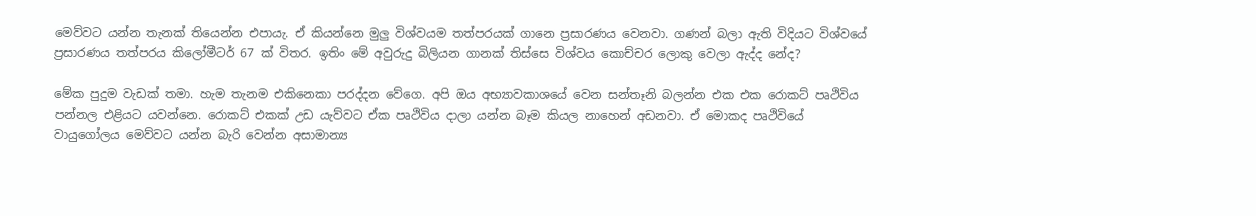මෙව්වට යන්න තැනක් තියෙන්න එපායැ. ඒ කියන්නෙ මුලු විශ්වයම තත්පරයක් ගානෙ ප්‍රසාරණය වෙනවා. ගණන් බලා ඇති විදියට විශ්වයේ ප්‍රසාරණය තත්පරය කිලෝමීටර් 67 ක් විතර. ඉතිං මේ අවුරුදු බිලියන ගානක් තිස්සෙ විශ්වය කොච්චර ලොකු වෙලා ඇද්ද නේද?

මේක පුදුම වැඩක් තමා. හැම තැනම එකිනෙකා පරද්දන වේගෙ. අපි ඔය අභ්‍යාවකාශයේ වෙන සන්තෑනි බලන්න එක එක රොකට් පෘථිවිය පන්නල එළියට යවන්නෙ. රොකට් එකක් උඩ යැව්වට ඒක පෘථිවිය දාලා යන්න බෑම කියල නාහෙන් අඩනවා. ඒ මොකද පෘථිවියේ වායුගෝලය මෙව්වට යන්න බැරි වෙන්න අසාමාන්‍ය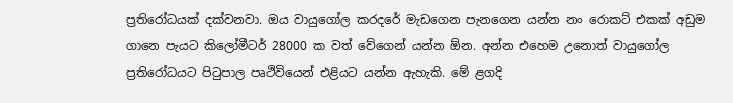ප්‍රතිරෝධයක් දක්වනවා. ඔය වායුගෝල කරදරේ මැඩගෙන පැනගෙන යන්න නං රොකට් එකක් අඩුම ගානෙ පැයට කිලෝමීටර් 28000 ක වත් වේගෙන් යන්න ඕන. අන්න එහෙම උනොත් වායුගෝල ප්‍රතිරෝධයට පිටුපාල පෘථිවියෙන් එළියට යන්න ඇහැකි. මේ ළගදි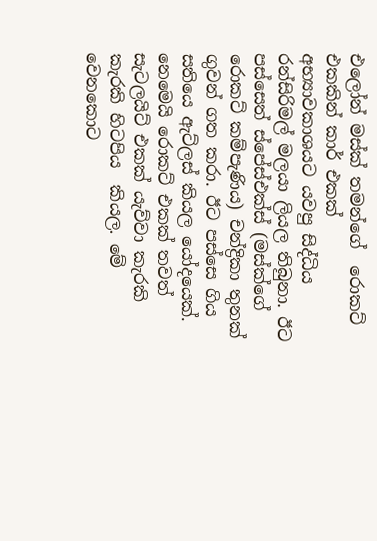එලෝන් මස්ක් තමන්ගේ  රොකට් එකකින් කාර් එකක් අභ්‍යාවකාශයට යවපු සිද්ධිය රන්සිරිමල් මලයා ලියල තිබුනා. ඊට පස්සෙත් ස්පේස්එක්ස් (මස්ක්ගේ රොකට් කම්පැණිය) චන්ද්‍රිකා තුනක් ගුවන් ගත කරා. ඊට පස්සෙ ගිය සතියෙ ඇට්ලස් කියල යෝදයෙක්. නෙමෙයි රොකට් එකක් තවත් සැටලයිට් එකක් යැව්වා කැරකි කැරකි හිටපිය  කියල. මේ වෙනකොට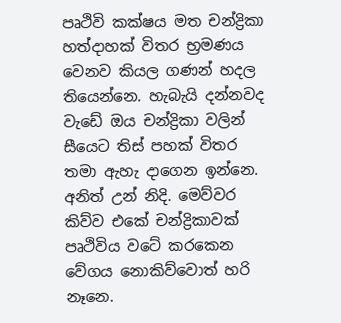පෘථිවි කක්ෂය මත චන්ද්‍රිකා හත්දාහක් විතර භ්‍රමණය වෙනව කියල ගණන් හදල තියෙන්නෙ. හැබැයි දන්නවද වැඩේ ඔය චන්ද්‍රිකා වලින් සීයෙට තිස් පහක් විතර තමා ඇහැ දාගෙන ඉන්නෙ. අනිත් උන් නිදි. මෙව්වර කිව්ව එකේ චන්ද්‍රිකාවක් පෘථිවිය වටේ කරකෙන වේගය නොකිව්වොත් හරි නෑනෙ.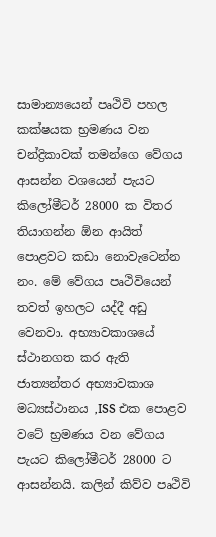සාමාන්‍යයෙන් පෘථිවි පහල කක්ෂයක භ්‍රමණය වන චන්ද්‍රිකාවක් තමන්ගෙ වේගය ආසන්න වශයෙන් පැයට කිලෝමීටර් 28000 ක විතර තියාගන්න ඕන ආයිත් පොළවට කඩා නොවැටෙන්න නං. මේ වේගය පෘථිවියෙන් තවත් ඉහලට යද්දී අඩු වෙනවා. අභ්‍යාවකාශයේ ස්ථානගත කර ඇති ජාත්‍යන්තර අභ්‍යාවකාශ මධ්‍යස්ථානය ,ISS එක පොළව වටේ භ්‍රමණය වන වේගය පැයට කිලෝමීටර් 28000 ට ආසන්නයි. කලින් කිව්ව පෘථිවි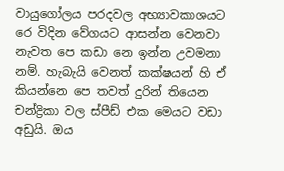වායුගෝලය පරදවල අභ්‍යාවකාශයට  රෙ විදින වේගයට ආසන්න වෙනවා නැවත පෙ කඩා නෙ ඉන්න උවමනා නම්. හැබැයි වෙනත් කක්ෂයන් හි ඒ කියන්නෙ පෙ තවත් දුරින් තියෙන චන්ද්‍රිකා වල ස්පීඩ් එක මෙයට වඩා අඩුයි. ඔය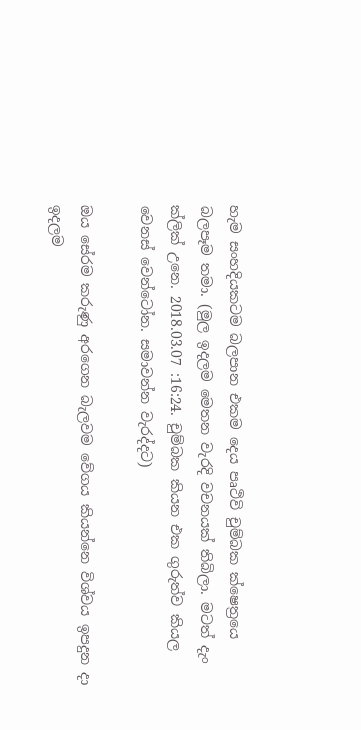හැම සංහදියකටම බලපාන එකම දෙය පෘථිවි චුම්බක ක්ෂෙත්‍රයෙ බලපෑම තමා. (මුල ඉදලම මෙතන වැරදි වචනයක් තිබිලා. මටත් දැං ක්ලික් උනෙ. 2018.03.07 :16:24. චුම්බක කියන එක ගුරුත්ව කියල වෙනස් වෙන්ටෝන. සමාවන්න වැරද්දට)

ඔය සේරම කරුණු අරගෙන බැලවම වේගය කියන්නෙ විශ්වය ඉපදුන දා ඉදලම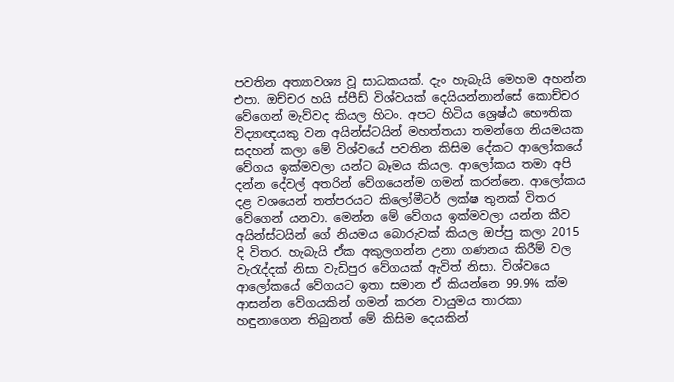පවතින අත්‍යාවශ්‍ය වූ සාධකයක්. දැං හැබැයි මෙහම අහන්න එපා. ඔච්චර හයි ස්පීඩ් විශ්වයක් දෙයියන්නාන්සේ කොච්චර වේගෙන් මැව්වද කියල හිටං. අපට හිටිය ශ්‍රෙෂ්ඨ භෞතික විද්‍යාඥයකු වන අයින්ස්ටයින් මහත්තයා තමන්ගෙ නියමයක සදහන් කලා මේ විශ්වයේ පවතින කිසිම දේකට ආලෝකයේ වේගය ඉක්මවලා යන්ට බෑමය කියල. ආලෝකය තමා අපි දන්න දේවල් අතරින් වේගයෙන්ම ගමන් කරන්නෙ. ආලෝකය දළ වශයෙන් තත්පරයට කිලෝමීටර් ලක්ෂ තුනක් විතර වේගෙන් යනවා. මෙන්න මේ වේගය ඉක්මවලා යන්න කීව අයින්ස්ටයින් ගේ නියමය බොරුවක් කියල ඔප්පු කලා 2015 දි විතර. හැබැයි ඒක අකුලගන්න උනා ගණනය කිරීම් වල වැරැද්දක් නිසා වැඩිපුර වේගයක් ඇවිත් නිසා. විශ්වයෙ ආලෝකයේ වේගයට ඉතා සමාන ඒ කියන්නෙ 99.9% ක්ම ආසන්න වේගයකින් ගමන් කරන වායුමය තාරකා හඳුනාගෙන තිබුනත් මේ කිසිම දෙයකින්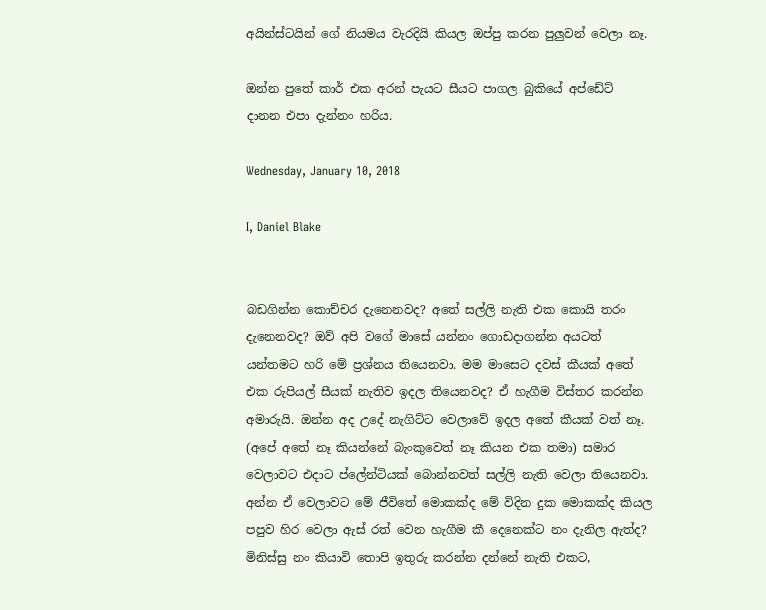අයින්ස්ටයින් ගේ නියමය වැරදියි කියල ඔප්පු කරන පුලුවන් වෙලා නෑ.

ඔන්න පුතේ කාර් එක අරන් පැයට සීයට පාගල බුකියේ අප්ඩේට් දානන එපා දැන්නං හරිය.

Wednesday, January 10, 2018

I, Daniel Blake


බඩගින්න කොච්චර දැනෙනවද? අතේ සල්ලි නැති එක කොයි තරං දැනෙනවද? ඔව් අපි වගේ මාසේ යන්නං ගොඩදාගන්න අයටත් යන්තමට හරි මේ ප්‍රශ්නය තියෙනවා. මම මාසෙට දවස් කීයක් අතේ එක රුපියල් සීයක් නැතිව ඉදල තියෙනවද? ඒ හැගීම විස්තර කරන්න අමාරුයි. ඔන්න අද උදේ නැගිට්ට වෙලාවේ ඉදල අතේ කීයක් වත් නෑ. (අපේ අතේ නෑ කියන්නේ බැංකුවෙත් නෑ කියන එක තමා) සමාර වෙලාවට එදාට ප්ලේන්ටියක් බොන්නවත් සල්ලි නැති වෙලා තියෙනවා. අන්න ඒ වෙලාවට මේ ජීවිතේ මොකක්ද මේ විදින දුක මොකක්ද කියල පපුව හිර වෙලා ඇස් රත් වෙන හැගීම කී දෙනෙක්ට නං දැනිල ඇත්ද? මිනිස්සු නං කියාවි තොපි ඉතුරු කරන්න දන්නේ නැති එකට,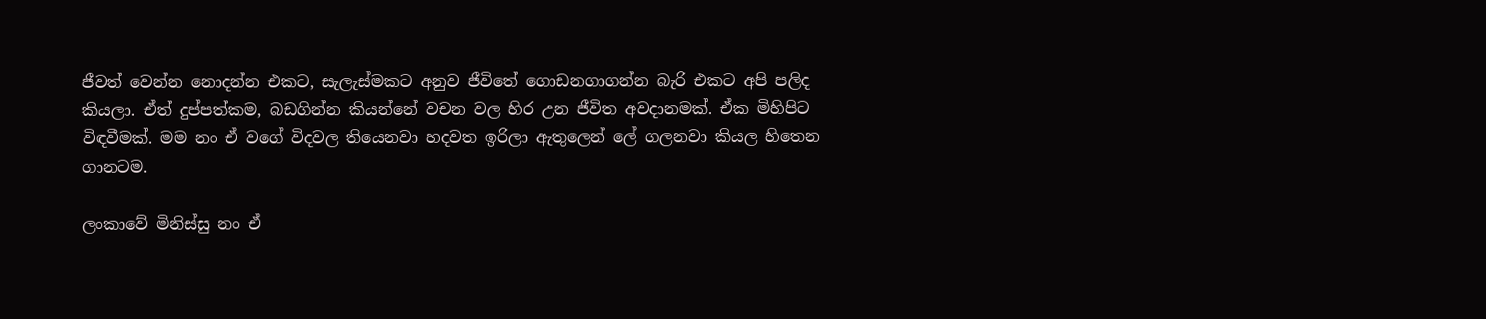ජීවත් වෙන්න නොදන්න එකට, සැලැස්මකට අනුව ජීවිතේ ගොඩනගාගන්න බැරි එකට අපි පලිද කියලා. ඒත් දුප්පත්කම, බඩගින්න කියන්නේ වචන වල හිර උන ජීවිත අවදානමක්. ඒක මිහිපිට විඳවීමක්. මම නං ඒ වගේ විදවල තියෙනවා හදවත ඉරිලා ඇතුලෙන් ලේ ගලනවා කියල හිතෙන ගානටම.

ලංකාවේ මිනිස්සු නං ඒ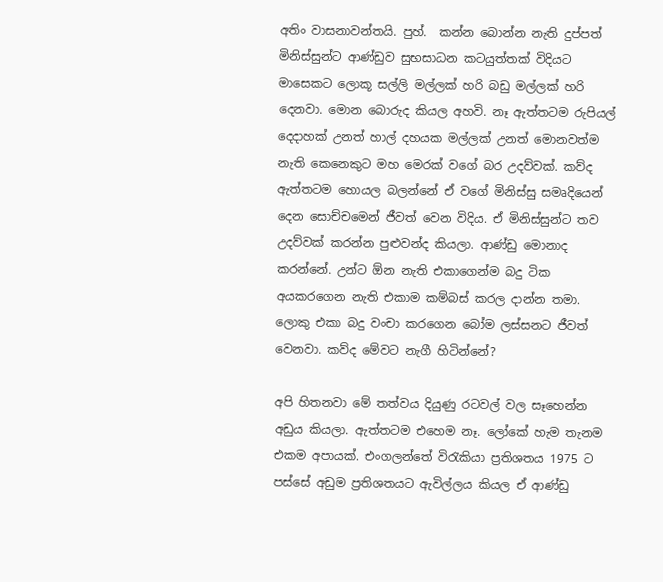අතිං වාසනාවන්තයි. පුහ්.  කන්න බොන්න නැති දුප්පත් මිනිස්සුන්ට ආණ්ඩුව සුභසාධන කටයුත්තක් විදියට මාසෙකට ලොකූ සල්ලි මල්ලක් හරි බඩු මල්ලක් හරි දෙනවා. මොන බොරුද කියල අහවි. නෑ ඇත්තටම රුපියල් දෙදාහක් උනත් හාල් දහයක මල්ලක් උනත් මොනවත්ම නැති කෙනෙකුට මහ මෙරක් වගේ බර උදව්වක්. කව්ද ඇත්තටම හොයල බලන්නේ ඒ වගේ මිනිස්සු සමෘදියෙන් දෙන සොච්චමෙන් ජීවත් වෙන විදිය. ඒ මිනිස්සුන්ට තව උදව්වක් කරන්න පුළුවන්ද කියලා. ආණ්ඩු මොනාද කරන්නේ. උන්ට ඕන නැති එකාගෙන්ම බදු ටික අයකරගෙන නැති එකාම කම්බස් කරල දාන්න තමා. ලොකු එකා බදු වංචා කරගෙන බෝම ලස්සනට ජීවත් වෙනවා. කව්ද මේවට නැගී හිටින්නේ?

අපි හිතනවා මේ තත්වය දියුණු රටවල් වල සෑහෙන්න අඩුය කියලා. ඇත්තටම එහෙම නෑ. ලෝකේ හැම තැනම එකම අපායක්. එංගලන්තේ විරැකියා ප්‍රතිශතය 1975 ට පස්සේ අඩුම ප්‍රතිශතයට ඇවිල්ලය කියල ඒ ආණ්ඩු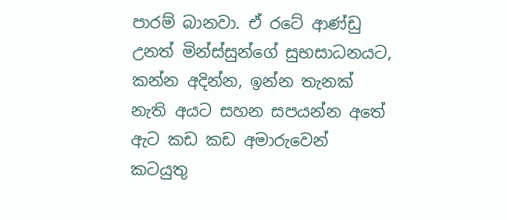පාරම් බානවා. ඒ රටේ ආණ්ඩු උනත් මින්ස්සුන්ගේ සුභසාධනයට, කන්න අදින්න, ඉන්න තැනක් නැති අයට සහන සපයන්න අතේ ඇට කඩ කඩ අමාරුවෙන් කටයුතු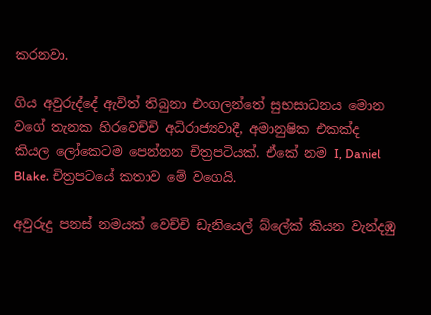කරනවා.

ගිය අවුරුද්දේ ඇවිත් තිබුනා එංගලන්තේ සුභසාධනය මොන වගේ තැනක හිරවෙච්චි අධිරාජ්‍යවාදී, අමානුෂික එකක්ද කියල ලෝකෙටම පෙන්නන චිත්‍රපටියක්. ඒකේ නම I, Daniel Blake. චිත්‍රපටයේ කතාව මේ වගෙයි.

අවුරුදු පනස් නමයක් වෙච්චි ඩැනියෙල් බ්ලේක් කියන වැන්දඹු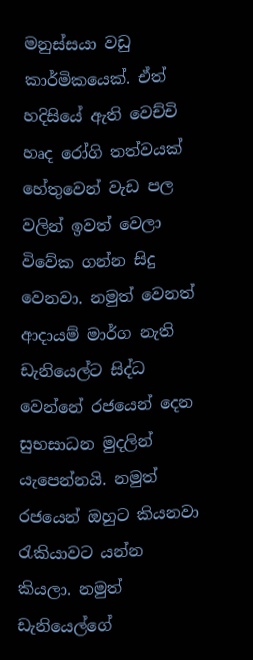මනුස්සයා වඩු කාර්මිකයෙක්. ඒත් හදිසියේ ඇති වෙච්චි හෘද රෝගි තත්වයක් හේතුවෙන් වැඩ පල වලින් ඉවත් වෙලා විවේක ගන්න සිදු වෙනවා. නමුත් වෙනත් ආදායම් මාර්ග නැති ඩැනියෙල්ට සිද්ධ වෙන්නේ රජයෙන් දෙන සුභසාධන මුදලින් යැපෙන්නයි. නමුත් රජයෙන් ඔහුට කියනවා රැකියාවට යන්න කියලා. නමුත් ඩැනියෙල්ගේ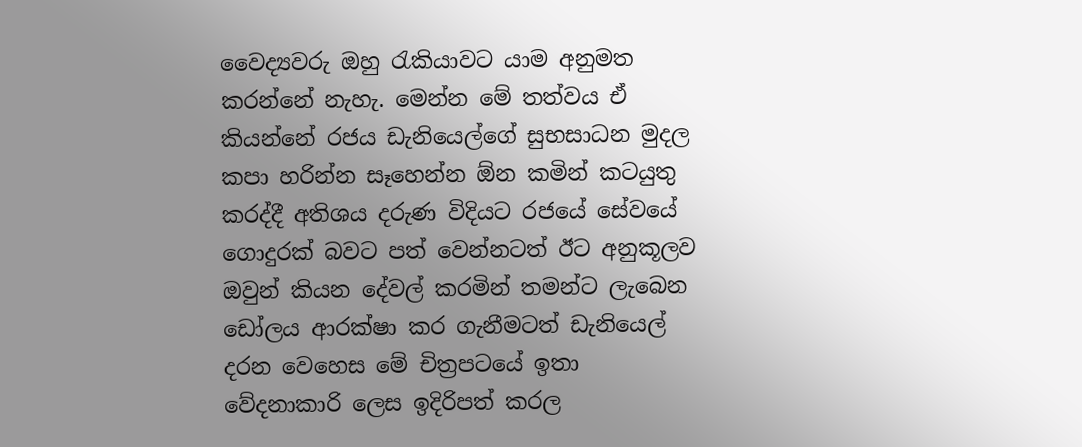වෛද්‍යවරු ඔහු රැකියාවට යාම අනුමත කරන්නේ නැහැ. මෙන්න මේ තත්වය ඒ කියන්නේ රජය ඩැනියෙල්ගේ සුභසාධන මුදල කපා හරින්න සෑහෙන්න ඕන කමින් කටයුතු කරද්දී අතිශය දරුණ විදියට රජයේ සේවයේ ගොදුරක් බවට පත් වෙන්නටත් ඊට අනුකූලව ඔවුන් කියන දේවල් කරමින් තමන්ට ලැබෙන ඩෝලය ආරක්ෂා කර ගැනීමටත් ඩැනියෙල් දරන වෙහෙස මේ චිත්‍රපටයේ ඉතා වේදනාකාරි ලෙස ඉදිරිපත් කරල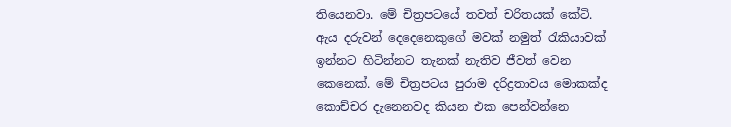තියෙනවා. මේ චිත්‍රපටයේ තවත් චරිතයක් කේටි. ඇය දරුවන් දෙදෙනෙකුගේ මවක් නමුත් රැකියාවක් ඉන්නට හිටින්නට තැනක් නැතිව ජීවත් වෙන කෙනෙක්. මේ චිත්‍රපටය පුරාම දරිද්‍රතාවය මොකක්ද කොච්චර දැනෙනවද කියන එක පෙන්වන්නෙ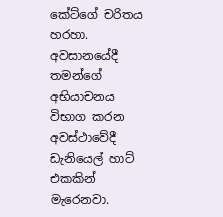කේට්ගේ චරිතය හරහා. අවසානයේදී තමන්ගේ අභියාචනය විභාග කරන අවස්ථාවේදී ඩැනියෙල් හාට් එකකින් මැරෙනවා.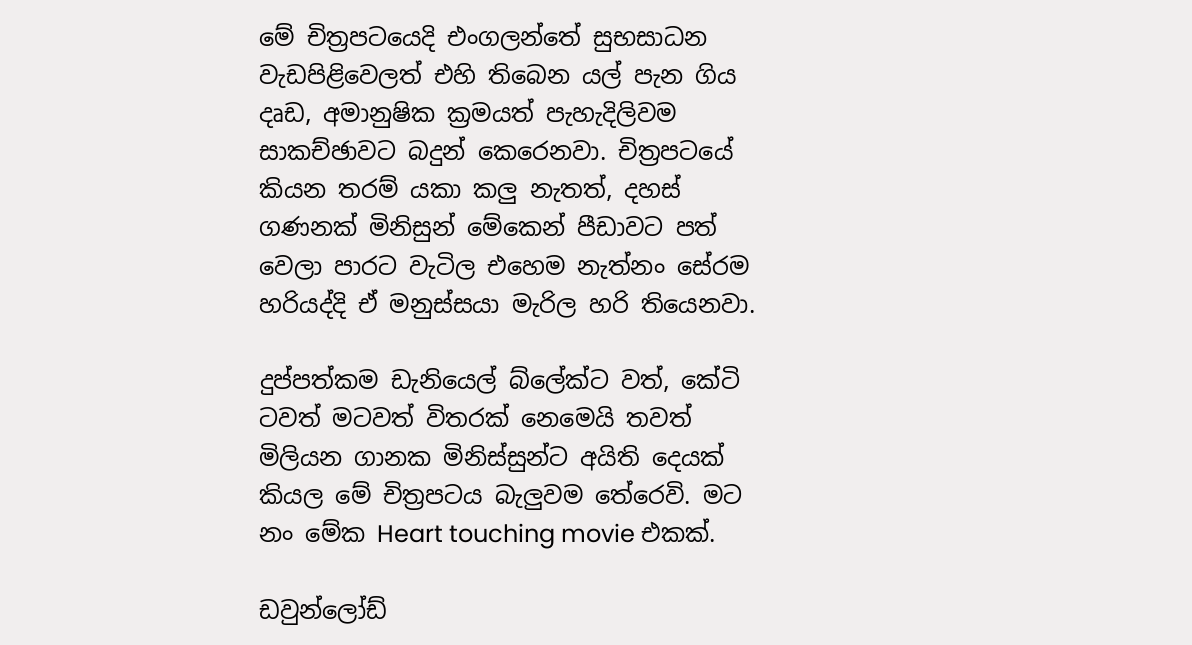මේ චිත්‍රපටයෙදි එංගලන්තේ සුභසාධන වැඩපිළිවෙලත් එහි තිබෙන යල් පැන ගිය දෘඩ, අමානුෂික ක්‍රමයත් පැහැදිලිවම සාකච්ඡාවට බදුන් කෙරෙනවා. චිත්‍රපටයේ කියන තරම් යකා කලු නැතත්, දහස් ගණනක් මිනිසුන් මේකෙන් පීඩාවට පත් වෙලා පාරට වැටිල එහෙම නැත්නං සේරම හරියද්දි ඒ මනුස්සයා මැරිල හරි තියෙනවා.

දුප්පත්කම ඩැනියෙල් බ්ලේක්ට වත්, කේටි ටවත් මටවත් විතරක් නෙමෙයි තවත් මිලියන ගානක මිනිස්සුන්ට අයිති දෙයක් කියල මේ චිත්‍රපටය බැලුවම තේරෙවි. මට නං මේක Heart touching movie එකක්.

ඩවුන්ලෝඩ්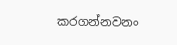කරගන්නවනං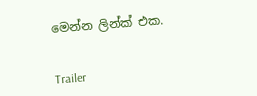මෙන්න ලින්ක් එක.


Trailer